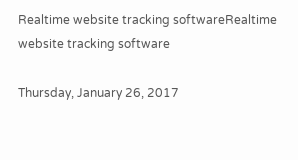Realtime website tracking softwareRealtime website tracking software

Thursday, January 26, 2017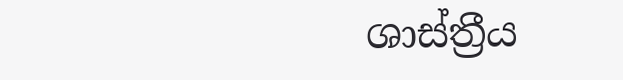ශාස්ත්‍රීය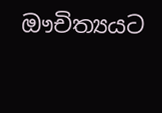ඖචිත්‍යයට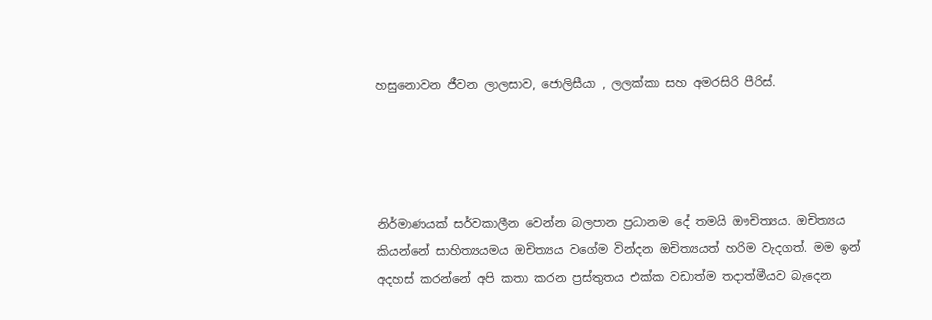හසුනොවන ජීවන ලාලසාව, ජොලිසීයා , ලලක්කා සහ අමරසිරි පීරිස්.




නිර්මාණයක් සර්වකාලීන වෙන්න බලපාන ප්‍රධානම දේ තමයි ඖචිත්‍යය. ඔචිත්‍යය කියන්නේ සාහිත්‍යයමය ඔචිත්‍යය වගේම වින්දන ඔචිත්‍යයත් හරිම වැදගත්. මම ඉන් අදහස් කරන්නේ අපි කතා කරන ප්‍රස්තුතය එක්ක වඩාත්ම තදාත්මීයව බැදෙන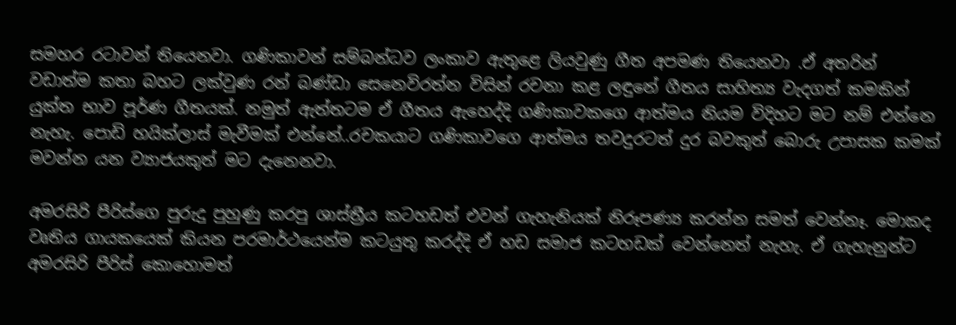සමහර රටාවන් තියෙනවා. ගණිකාවන් සම්බන්ධව ලංකාව ඇතුළෙ ලියවුණු ගීත අපමණ තියෙනවා .ඒ අතරින් වඩාත්ම කතා බහට ලක්වුණ රන් බණ්ඩා සෙනෙවිරත්න විසින් රචනා කළ ලඳුනේ ගීතය සාහිත්‍ය වැදගත් කමකින් යුක්ත භාව පූර්ණ ගීතයක්. නමුත් ඇත්තටම ඒ ගීතය ඇහෙද්දි ගණිකාවකගෙ ආත්මය නියම විදිහට මට නම් එන්නෙ නැහැ. පොඩි හයික්ලාස් මැවීමක් එන්නේ..රචකයාට ගණිකාවගෙ ආත්මය තවදුරටත් දුර බවකුත් බොරු උපාසක කමක් මවන්න යන ව්‍යාජයකුත් මට දැනෙනවා.

අමරසිරි පීරිස්ගෙ පුරුදු පුහුණු කරපු ශාස්ත්‍රීය කටහඩත් එවන් ගැහැනියක් නිරූපණ්‍ය කරන්න සමත් වෙන්නෑ. මොකද වෘතිය ගායකයෙක් කියන පරමාර්ථයෙන්ම කටයුතු කරද්දි ඒ හඩ සමාජ කටහඩක් වෙන්නෙත් නැහැ. ඒ ගැහැනුන්ට අමරසිරි පීරිස් කොහොමත්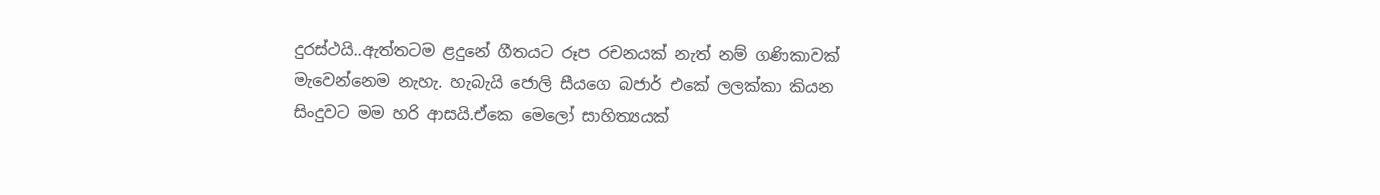දුරස්ථයි..ඇත්තටම ළදුනේ ගීතයට රූප රචනයක් නැත් නම් ගණිකාවක් මැවෙන්නෙම නැහැ. හැබැයි ජොලි සීයගෙ බජාර් එකේ ලලක්කා කියන සිංදුවට මම හරි ආසයි.ඒකෙ මෙලෝ සාහිත්‍යයක්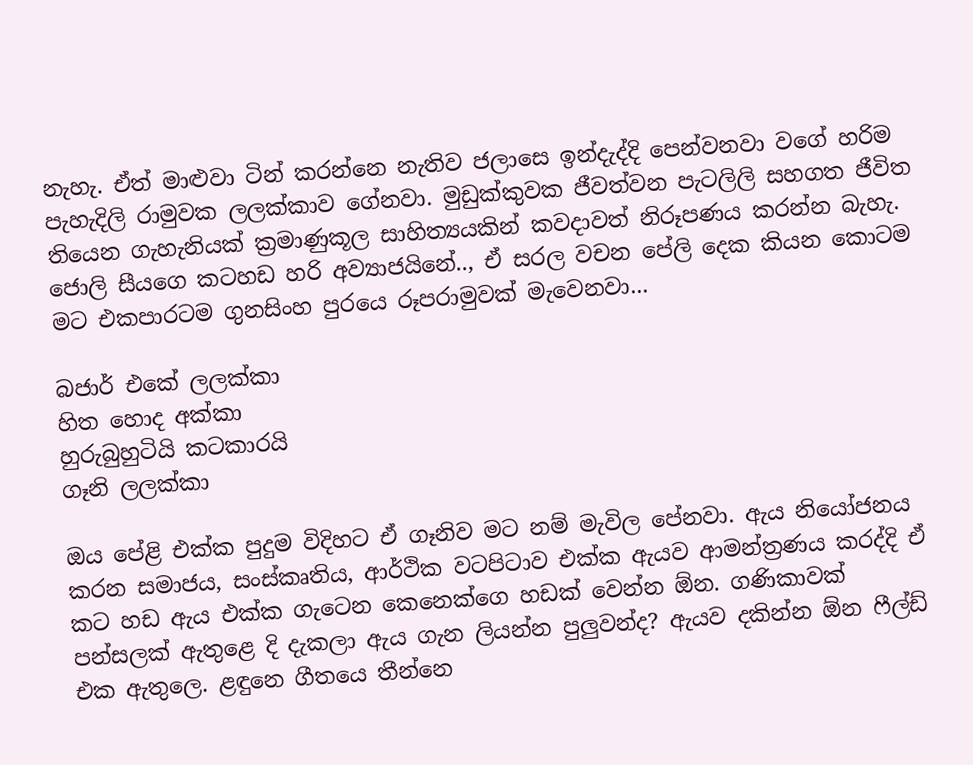නැහැ. ඒත් මාළුවා ටින් කරන්නෙ නැතිව ජලාසෙ ඉන්දැද්දි පෙන්වනවා වගේ හරිම පැහැදිලි රාමුවක ලලක්කාව ගේනවා. මුඩුක්කුවක ජීවත්වන පැටලිලි සහගත ජීවිත තියෙන ගැහැනියක් ක්‍රමාණුකූල සාහිත්‍යයකින් කවදාවත් නිරූපණය කරන්න බැහැ. ජොලි සීයගෙ කටහඩ හරි අව්‍යාජයිනේ.., ඒ සරල වචන පේලි දෙක කියන කොටම මට එකපාරටම ගුනසිංහ පුරයෙ රූපරාමුවක් මැවෙනවා...

බජාර් එකේ ලලක්කා
හිත හොද අක්කා
හුරුබුහුටියි කටකාරයි
ගෑනි ලලක්කා

ඔය පේළි එක්ක පුදුම විදිහට ඒ ගෑනිව මට නම් මැවිල පේනවා. ඇය නියෝජනය කරන සමාජය, සංස්කෘතිය, ආර්ථික වටපිටාව එක්ක ඇයව ආමන්ත්‍රණය කරද්දි ඒ කට හඩ ඇය එක්ක ගැටෙන කෙනෙක්ගෙ හඩක් වෙන්න ඕන. ගණිකාවක් පන්සලක් ඇතුළෙ දි දැකලා ඇය ගැන ලියන්න පුලුවන්ද? ඇයව දකින්න ඕන ෆීල්ඩ් එක ඇතුලෙ. ළඳුනෙ ගීතයෙ තීන්නෙ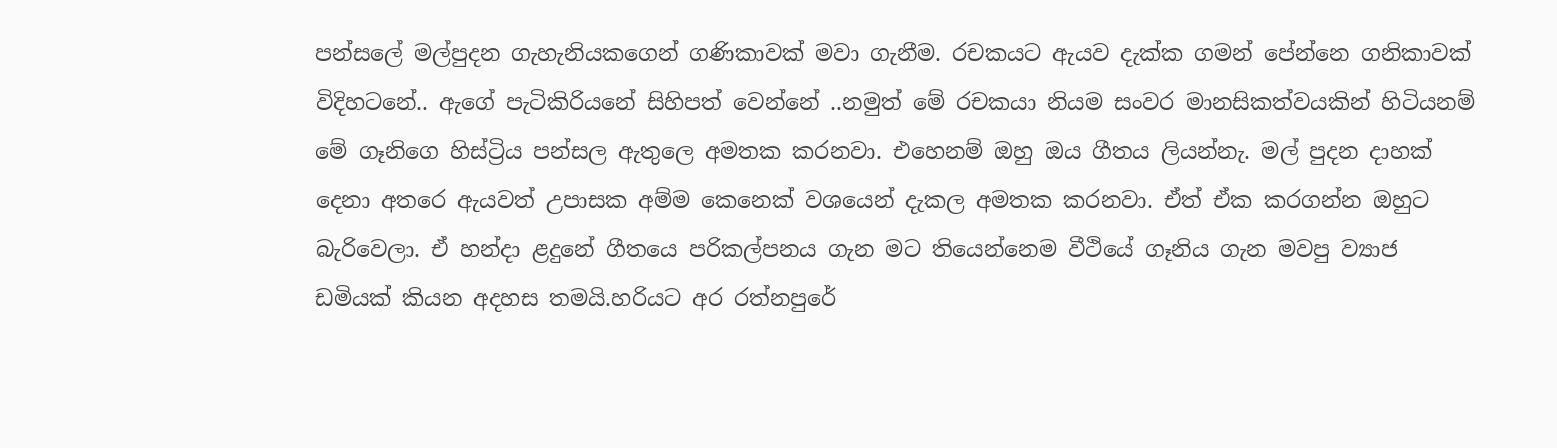පන්සලේ මල්පුදන ගැහැනියකගෙන් ගණිකාවක් මවා ගැනීම. රචකයට ඇයව දැක්ක ගමන් පේන්නෙ ගනිකාවක් විදිහටනේ.. ඇගේ පැටිකිරියනේ සිහිපත් වෙන්නේ ..නමුත් මේ රචකයා නියම සංවර මානසිකත්වයකින් හිටියනම් මේ ගෑනිගෙ හිස්ට්‍රිය පන්සල ඇතුලෙ අමතක කරනවා. එහෙනම් ඔහු ඔය ගීතය ලියන්නැ. මල් පුදන දාහක් දෙනා අතරෙ ඇයවත් උපාසක අම්ම කෙනෙක් වශයෙන් දැකල අමතක කරනවා. ඒත් ඒක කරගන්න ඔහුට බැරිවෙලා. ඒ හන්දා ළදුනේ ගීතයෙ පරිකල්පනය ගැන මට තියෙන්නෙම වීථියේ ගෑනිය ගැන මවපු ව්‍යාජ ඩමියක් කියන අදහස තමයි.හරියට අර රත්නපුරේ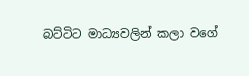බට්ටිට මාධ්‍යවලින් කලා වගේ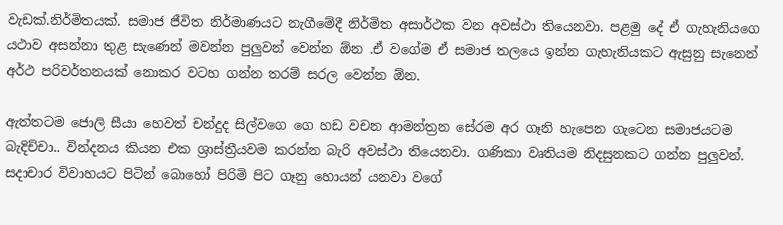වැඩක්.නිර්මිතයක්. සමාජ ජීවිත නිර්මාණයට නැගීමේදී නිර්මිත අසාර්ථක වන අවස්ථා තියෙනවා. පළමු දේ ඒ ගැහැනියගෙ යථාව අසන්නා තුළ සැණෙන් මවන්න පුලුවන් වෙන්න ඕන .ඒ වගේම ඒ සමාජ තලයෙ ඉන්න ගැහැනියකට ඇසුනු සැනෙන් අර්ථ පරිවර්තනයක් නොකර වටහ ගන්න තරම් සරල වෙන්න ඕන.

ඇත්තටම ජොලි සීයා හෙවත් චන්දුද සිල්වගෙ ගෙ හඩ වචන ආමන්ත්‍රන සේරම අර ගෑනි හැපෙන ගැටෙන සමාජයටම බැදිච්චා.. වින්දනය කියන එක ශ්‍රාස්ත්‍රීයවම කරන්න බැරි අවස්ථා තියෙනවා. ගණිකා වෘතියම නිදසුනකට ගන්න පුලුවන්. සදාචාර විවාහයට පිටින් බොහෝ පිරිමි පිට ගෑනු හොයන් යනවා වගේ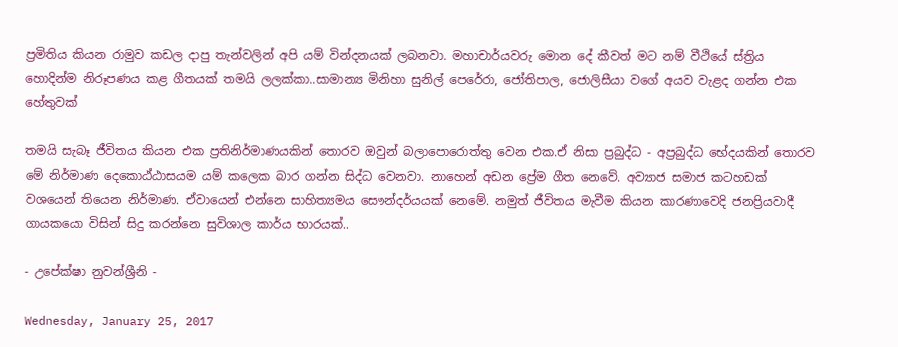ප්‍රමිතිය කියන රාමුව කඩල දාපු තැන්වලින් අපි යම් වින්දනයක් ලබනවා. මහාචාර්යවරු මොන දේ කීවත් මට නම් වීථියේ ස්ත්‍රිය හොදින්ම නිරූපණය කළ ගීතයක් තමයි ලලක්කා..සාමාන්‍ය මිනිහා සුනිල් පෙරේරා, ජෝතිපාල, ජොලිසීයා වගේ අයව වැළද ගන්න එක හේතුවක්

තමයි සැබෑ ජීවිතය කියන එක ප්‍රතිනිර්මාණයකින් තොරව ඔවුන් බලාපොරොත්තු වෙන එක.ඒ නිසා ප්‍රබුද්ධ - අප්‍රබුද්ධ භේදයකින් තොරව මේ නිර්මාණ දෙකොඨ්ඨාසයම යම් කලෙක බාර ගන්න සිද්ධ වෙනවා. නාහෙන් අඩන ප්‍රේම ගීත නෙවේ. අව්‍යාජ සමාජ කටහඩක් වශයෙන් තියෙන නිර්මාණ. ඒවායෙන් එන්නෙ සාහිත්‍යමය සෞන්දර්යයක් නෙමේ. නමුත් ජීවිතය මැවීම කියන කාරණාවෙදි ජනප්‍රියවාදී ගායකයො විසින් සිදු කරන්නෙ සුවිශාල කාර්ය භාරයක්..

- උපේක්ෂා නුවන්ශ්‍රීනි -

Wednesday, January 25, 2017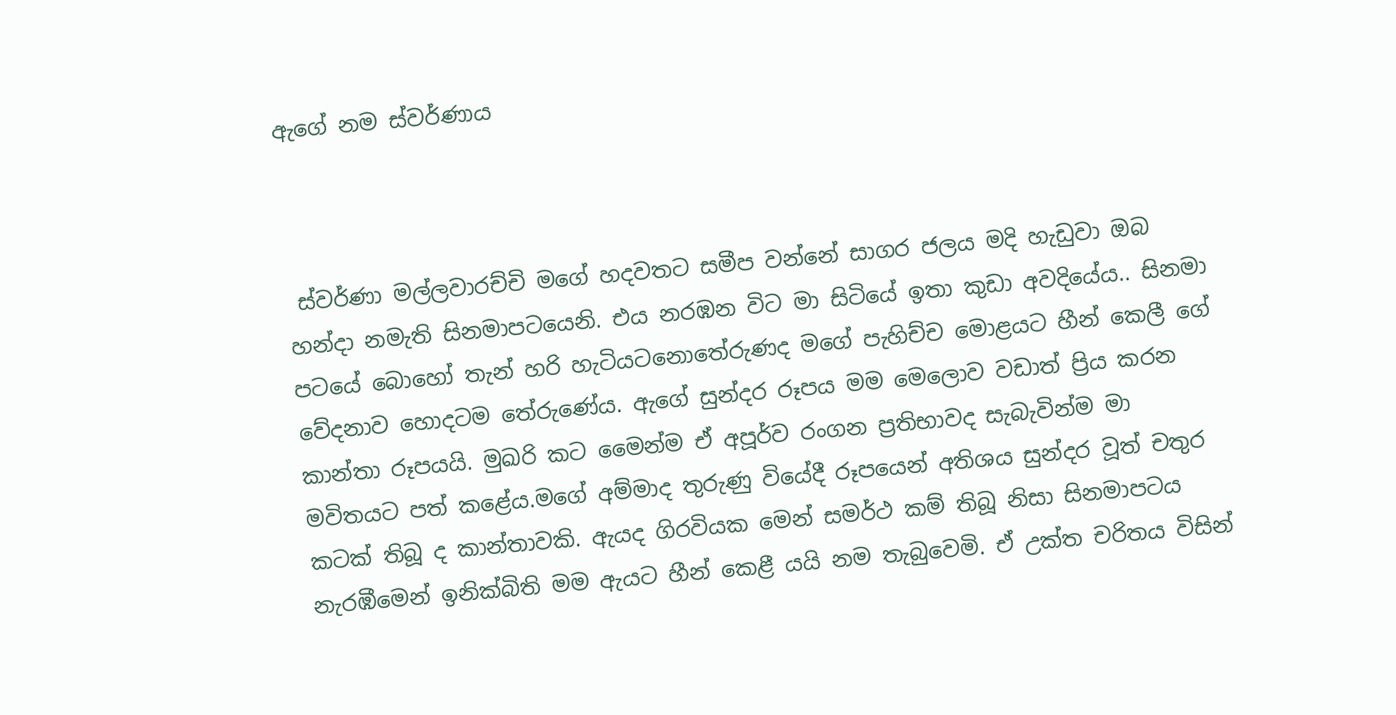ඇගේ නම ස්වර්ණාය



 ස්වර්ණා මල්ලවාරච්චි මගේ හදවතට සමීප වන්නේ සාගර ජලය මදි හැඩුවා ඔබ හන්දා නමැති සිනමාපටයෙනි. එය නරඹන විට මා සිටියේ ඉතා කුඩා අවදියේය.. සිනමා පටයේ බොහෝ තැන් හරි හැටියටනොතේරුණද මගේ පැහිච්ච මොළයට හීන් කෙලී ගේ වේදනාව හොදටම තේරුණේය. ඇගේ සුන්දර රූපය මම මෙලොව වඩාත් ප්‍රිය කරන කාන්තා රූපයයි. මුඛරි කට මෛන්ම ඒ අපූර්ව රංගන ප්‍රතිභාවද සැබැවින්ම මා මවිතයට පත් කළේය.මගේ අම්මාද තුරුණු වියේදී රූපයෙන් අතිශය සුන්දර වූත් චතුර කටක් තිබූ ද කාන්තාවකි. ඇයද ගිරවියක මෙන් සමර්ථ කම් තිබූ නිසා සිනමාපටය නැරඹීමෙන් ඉනික්බිති මම ඇයට හීන් කෙළී යයි නම තැබුවෙමි. ඒ උක්ත චරිතය විසින්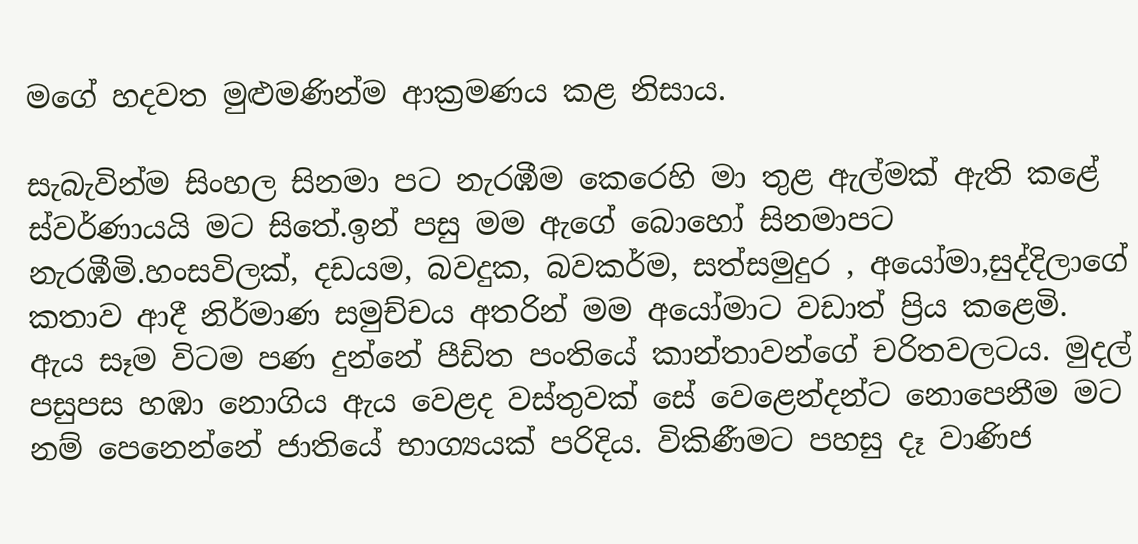මගේ හදවත මුළුමණින්ම ආක්‍රමණය කළ නිසාය.

සැබැවින්ම සිංහල සිනමා පට නැරඹීම කෙරෙහි මා තුළ ඇල්මක් ඇති කළේ ස්වර්ණායයි මට සිතේ.ඉන් පසු මම ඇගේ බොහෝ සිනමාපට නැරඹීමි.හංසවිලක්, දඩයම, බවදුක, බවකර්ම, සත්සමුදුර , අයෝමා,සුද්දිලාගේ කතාව ආදී නිර්මාණ සමුච්චය අතරින් මම අයෝමාට වඩාත් ප්‍රිය කළෙමි. ඇය සෑම විටම පණ දුන්නේ පීඩිත පංතියේ කාන්තාවන්ගේ චරිතවලටය. මුදල් පසුපස හඹා නොගිය ඇය වෙළද වස්තුවක් සේ වෙළෙන්දන්ට නොපෙනීම මට නම් පෙනෙන්නේ ජාතියේ භාග්‍යයක් පරිදිය. විකිණීමට පහසු දෑ වාණිජ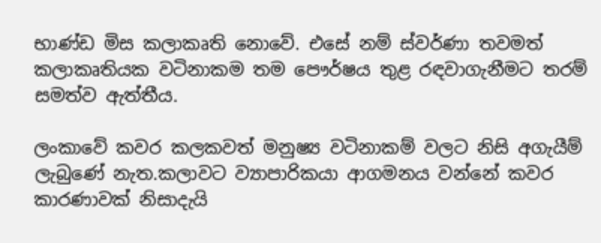භාණ්ඩ මිස කලාකෘති නොවේ. එසේ නම් ස්වර්ණා තවමත් කලාකෘතියක වටිනාකම තම පෞර්ෂය තුළ රඳවාගැනීමට තරම් සමත්ව ඇත්තීය.

ලංකාවේ කවර කලකවත් මනුෂ්‍ය වටිනාකම් වලට නිසි අගැයීම් ලැබුණේ නැත.කලාවට ව්‍යාපාරිකයා ආගමනය වන්නේ කවර කාරණාවක් නිසාදැයි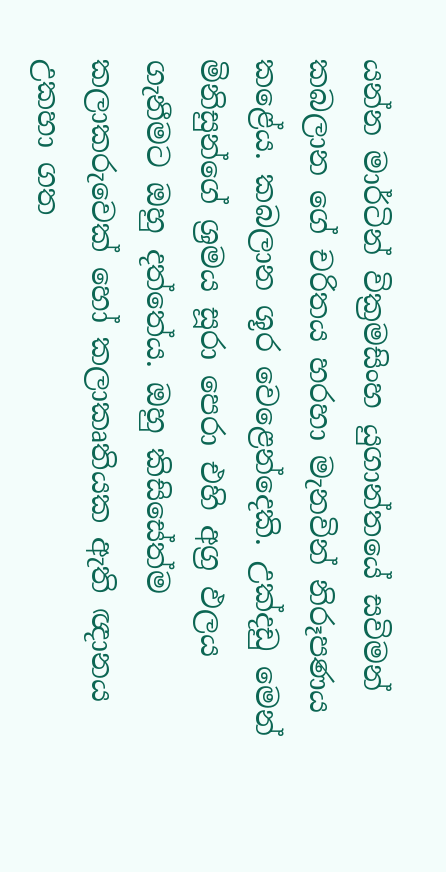යන්න මාර්ටින් වික්‍රමසිංහ යුගාන්තයේ සවිමන් කබලාන ගේ චරිතය හරහා මැනවින් නිරූපණය කළේය. කබලාන ශූර වෙළෙන්දෙකි. උක්දඩු මෙන් මිනිසුන්ගේ ශ්‍රමය සූරා පෙරා එහි අග්‍ර ඵලය ගැනීමට ඔහු දත්තේය. ඔහු කිසිසේත්ම කලාකරුවෙක් හෝ කලාකෘතියක ඇති ඥානය උකහා ගත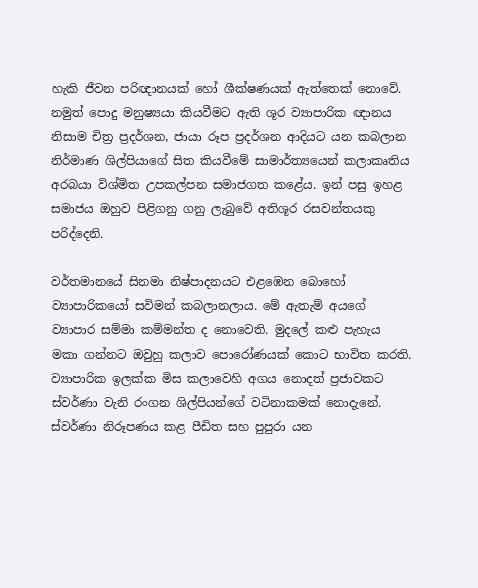හැකි ජීවන පරිඥානයක් හෝ ශීක්ෂණයක් ඇත්තෙක් නොවේ. නමුත් පොදු මනුෂ්‍යයා කියවීමට ඇති ශූර ව්‍යාපාරික ඥානය නිසාම චිත්‍ර ප්‍රදර්ශන, ජායා රූප ප්‍රදර්ශන ආදියට යන කබලාන නිර්මාණ ශිල්පියාගේ සිත කියවීමේ සාමාර්ත්‍යයෙන් කලාකෘතිය අරබයා විශ්මිත උපකල්පන සමාජගත කළේය. ඉන් පසු ඉහළ සමාජය ඔහුව පිළිගනු ගනු ලැබුවේ අතිශූර රසවන්තයකු පරිද්දෙනි.

වර්තමානයේ සිනමා නිෂ්පාදනයට එළඹෙන බොහෝ ව්‍යාපාරිකයෝ සවිමන් කබලානලාය. මේ ඇතැම් අයගේ ව්‍යාපාර සම්මා කම්මන්ත ද නොවෙති. මුදලේ කළු පැහැය මකා ගන්නට ඔවුහු කලාව පොරෝණයක් කොට භාවිත කරති. ව්‍යාපාරික ඉලක්ක මිස කලාවෙහි අගය නොදත් ප්‍රජාවකට ස්වර්ණා වැනි රංගන ශිල්පියන්ගේ වටිනාකමක් නොදැනේ. ස්වර්ණා නිරූපණය කළ පීඩිත සහ පුපුරා යන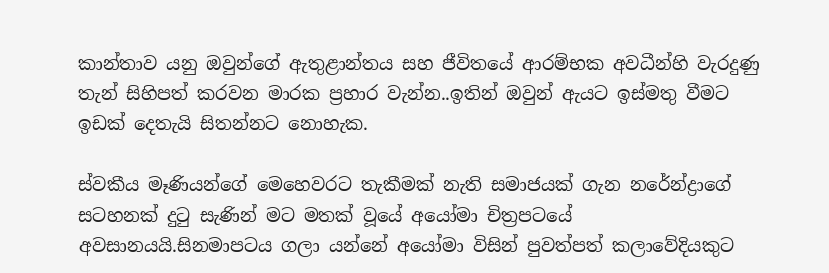කාන්තාව යනු ඔවුන්ගේ ඇතුළාන්තය සහ ජීවිතයේ ආරම්භක අවධීන්හි වැරදුණු තැන් සිහිපත් කරවන මාරක ප්‍රහාර වැන්න..ඉතින් ඔවුන් ඇයට ඉස්මතු වීමට ඉඩක් දෙතැයි සිතන්නට නොහැක.

ස්වකීය මෑණියන්ගේ මෙහෙවරට තැකීමක් නැති සමාජයක් ගැන නරේන්ද්‍රාගේ සටහනක් දුටු සැණින් මට මතක් වූයේ අයෝමා චිත්‍රපටයේ අවසානයයි.සිනමාපටය ගලා යන්නේ අයෝමා විසින් පුවත්පත් කලාවේදියකුට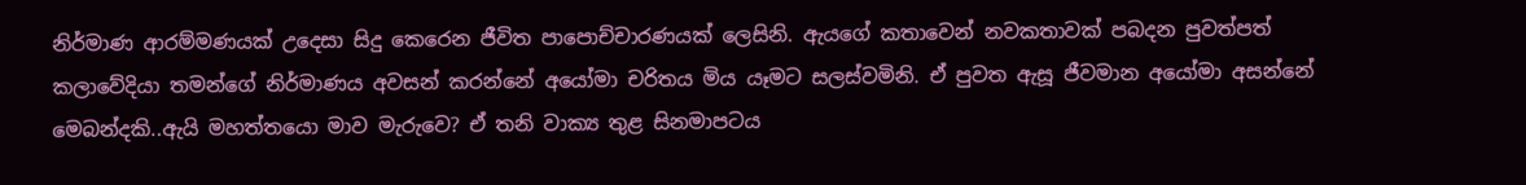නිර්මාණ ආරම්මණයක් උදෙසා සිදු කෙරෙන ජීවිත පාපොච්චාරණයක් ලෙසිනි. ඇයගේ කතාවෙන් නවකතාවක් පබදන පුවත්පත් කලාවේදියා තමන්ගේ නිර්මාණය අවසන් කරන්නේ අයෝමා චරිතය මිය යෑමට සලස්වමිනි. ඒ පුවත ඇසූ ජීවමාන අයෝමා අසන්නේ මෙබන්දකි..ඇයි මහත්තයො මාව මැරුවෙ? ඒ තනි වාක්‍ය තුළ සිනමාපටය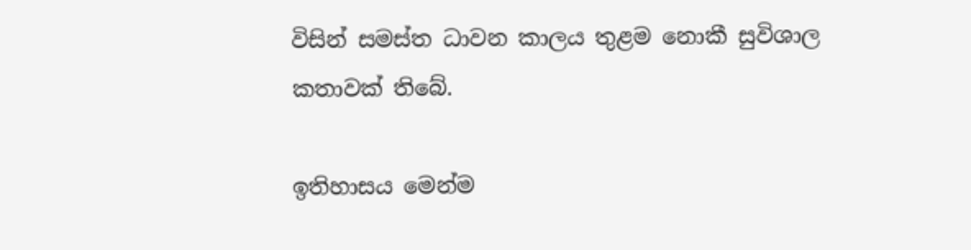විසින් සමස්ත ධාවන කාලය තුළම නොකී සුවිශාල කතාවක් තිබේ.

ඉතිහාසය මෙන්ම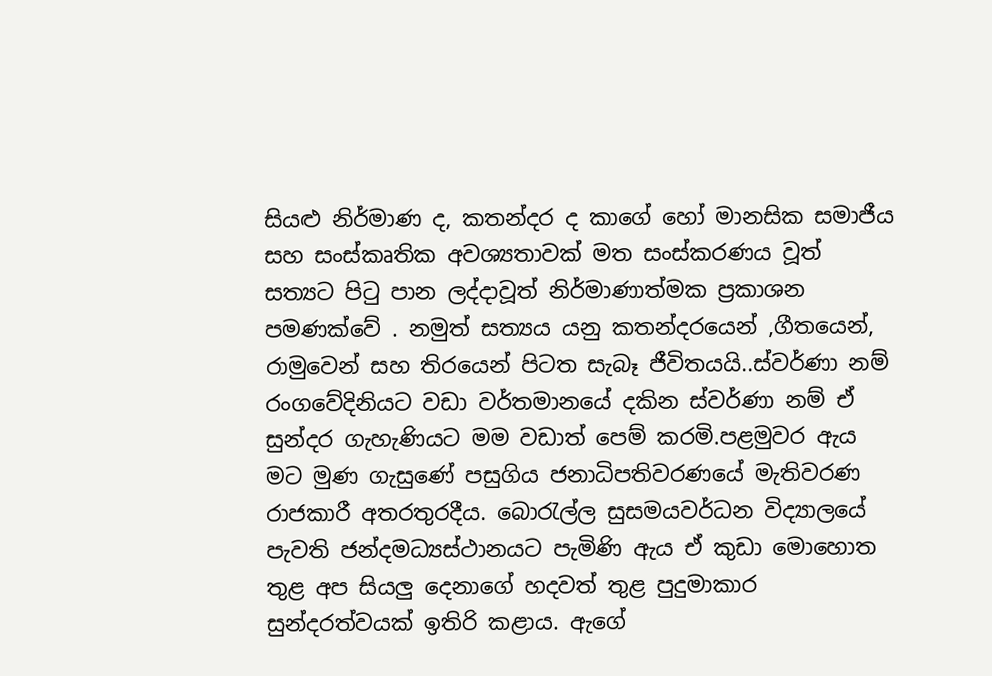සියළු නිර්මාණ ද, කතන්දර ද කාගේ හෝ මානසික සමාජීය සහ සංස්කෘතික අවශ්‍යතාවක් මත සංස්කරණය වූත් සත්‍යට පිටු පාන ලද්දාවූත් නිර්මාණාත්මක ප්‍රකාශන පමණක්වේ . නමුත් සත්‍යය යනු කතන්දරයෙන් ,ගීතයෙන්, රාමුවෙන් සහ තිරයෙන් පිටත සැබෑ ජීවිතයයි..ස්වර්ණා නම් රංගවේදිනියට වඩා වර්තමානයේ දකින ස්වර්ණා නම් ඒ සුන්දර ගැහැණියට මම වඩාත් පෙම් කරමි.පළමුවර ඇය මට මුණ ගැසුණේ පසුගිය ජනාධිපතිවරණයේ මැතිවරණ රාජකාරී අතරතුරදීය. බොරැල්ල සුසමයවර්ධන විද්‍යාලයේ පැවති ජන්දමධ්‍යස්ථානයට පැමිණි ඇය ඒ කුඩා මොහොත තුළ අප සියලු දෙනාගේ හදවත් තුළ පුදුමාකාර සුන්දරත්වයක් ඉතිරි කළාය. ඇගේ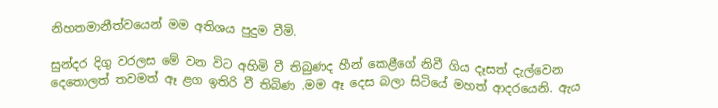නිහතමානීත්වයෙන් මම අතිශය පුදුම වීමි.

සුන්දර දිගු වරලස මේ වන විට අහිමි වී තිබුණද හීන් කෙළීගේ නිවී ගිය දෑසත් දැල්වෙන දෙතොලත් තවමත් ඈ ළග ඉතිරි වී තිබිණ .මම ඈ දෙස බලා සිටියේ මහත් ආදරයෙනි. ඇය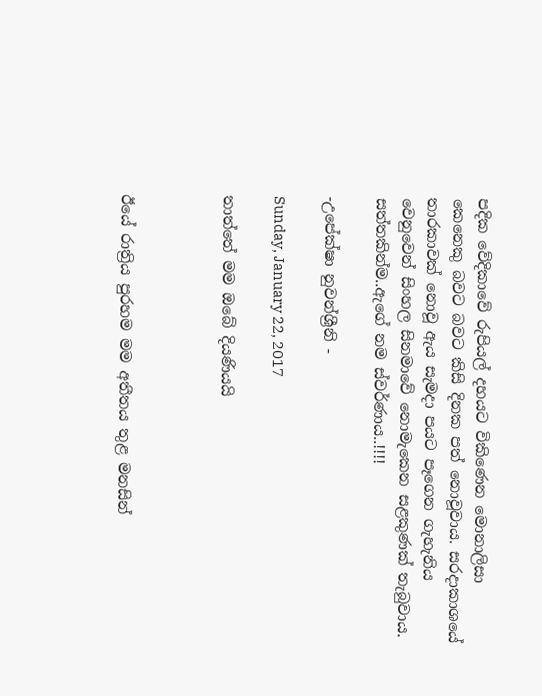පදික වේදිකාවේ රුපියල් දහයට විකිණෙන මොනාලිසා කෙනෙකු බවට බවට කිසි දිනක පත් නොවූවාය. සරදාකාශයේ තාරකාවක් නොවූ ඇය සැමදා පයට පෑගෙන ගැහැනිය වෙනුවෙන් සිංහල සිනමාවේ නොමැකෙන සළකුණක් තැබුවාය. සත්තකින්ම..ඇගේ නම ස්වර්ණාය..!!!!

-උපේක්ෂා නුවන්ශ්‍රීනි -

Sunday, January 22, 2017

තාත්තේ මම ඔබේ දියණියයි



ඊයේ රාත්‍රිය පුරහම මම අතීතය තුළ මනසින්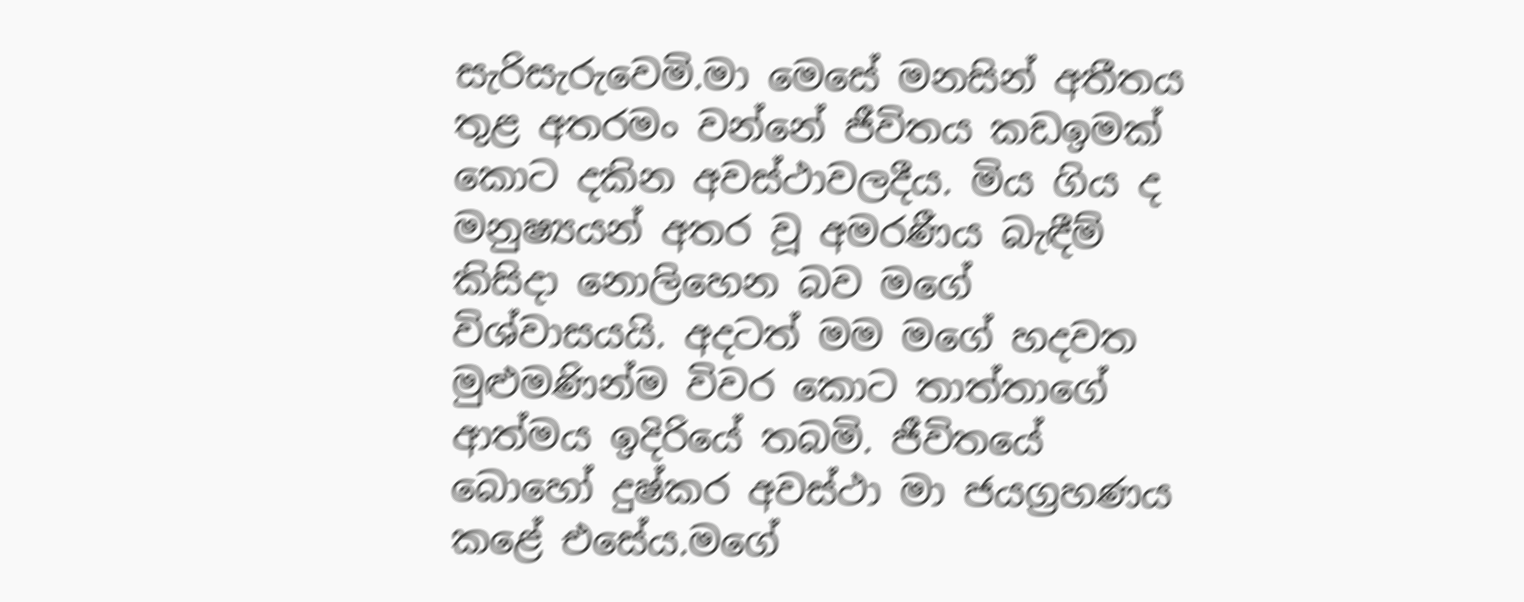සැරිසැරුවෙමි.මා මෙසේ මනසින් අතීතය තුළ අතරමං වන්නේ ජීවිතය කඩඉමක් කොට දකින අවස්ථාවලදීය‍. මිය ගිය ද මනුෂ්‍යයන් අතර වූ අමරණීය බැඳීම් කිසිදා නොලිහෙන බව මගේ විශ්වාසයයි. අදටත් මම මගේ හදවත මුළුමණින්ම විවර කොට තාත්තාගේ ආත්මය ඉදිරියේ තබමි. ජීවිතයේ බොහෝ දුෂ්කර අවස්ථා මා ජයග්‍රහණය කළේ එසේය.මගේ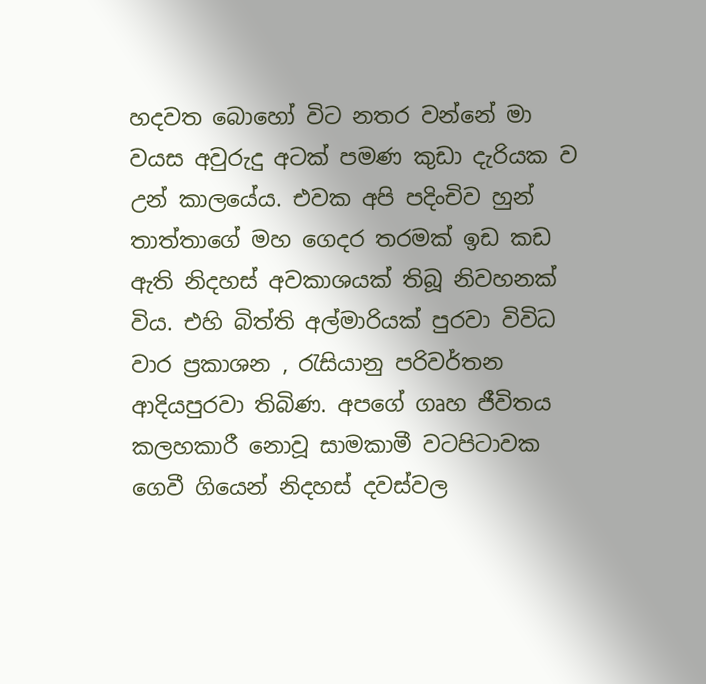හදවත බොහෝ විට නතර වන්නේ මා වයස අවුරුදු අටක් පමණ කුඩා දැරියක ව උන් කාලයේය. එවක අපි පදිංචිව හුන් තාත්තාගේ මහ ගෙදර තරමක් ඉඩ කඩ ඇති නිදහස් අවකාශයක් තිබූ නිවහනක් විය. එහි බිත්ති අල්මාරියක් පුරවා විවිධ වාර ප්‍රකාශන , රැසියානු පරිවර්තන ආදියපුරවා තිබිණ. අපගේ ගෘහ ජීවිතය කලහකාරී නොවූ සාමකාමී වටපිටාවක ගෙවී ගියෙන් නිදහස් දවස්වල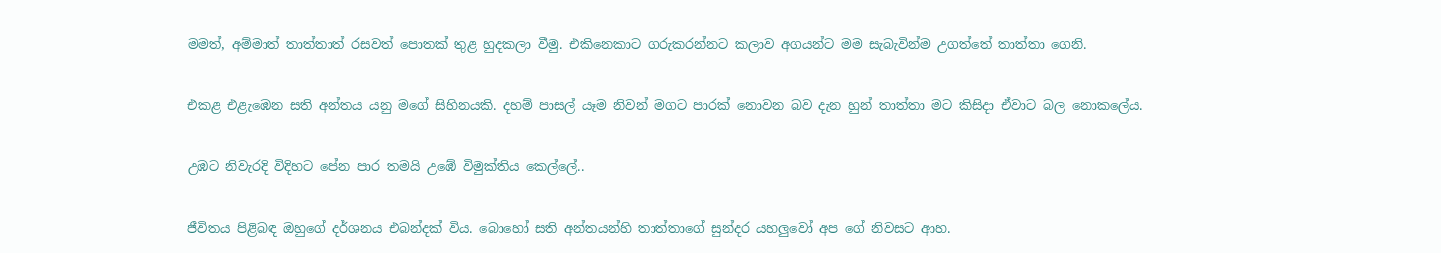මමත්, අම්මාත් තාත්තාත් රසවත් පොතක් තුළ හුදකලා වීමු. එකිනෙකාට ගරුකරන්නට කලාව අගයන්ට මම සැබැවින්ම උගත්තේ තාත්තා ගෙනි.

එකළ එළැඹෙන සති අන්තය යනු මගේ සිහිනයකි. දහම් පාසල් යෑම නිවන් මගට පාරක් නොවන බව දැන හුන් තාත්තා මට කිසිදා ඒවාට බල නොකලේය.

උඹට නිවැරදි විදිහට පේන පාර තමයි උඹේ විමුක්තිය කෙල්ලේ..

ජීවිතය පිළිබඳ ඔහුගේ දර්ශනය එබන්දක් විය. බොහෝ සති අන්තයන්හි තාත්තාගේ සුන්දර යහලුවෝ අප ගේ නිවසට ආහ.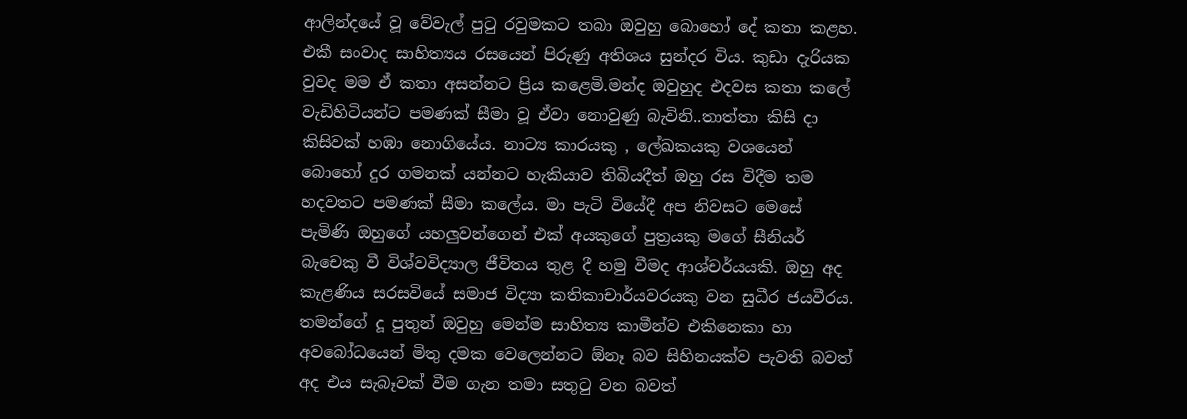ආලින්දයේ වූ වේවැල් පුටු රවුමකට තබා ඔවුහු බොහෝ දේ කතා කළහ. එකී සංවාද සාහිත්‍යය රසයෙන් පිරුණු අතිශය සුන්දර විය. කුඩා දැරියක වුවද මම ඒ කතා අසන්නට ප්‍රිය කළෙමි.මන්ද ඔවුහුද එදවස කතා කලේ වැඩිහිටියන්ට පමණක් සීමා වූ ඒවා නොවුණු බැවිනි..තාත්තා කිසි දා කිසිවක් හඹා නොගියේය. නාට්‍ය කාරයකු , ලේඛකයකු වශයෙන් බොහෝ දුර ගමනක් යන්නට හැකියාව තිබියදීත් ඔහු රස විදීම තම හදවතට පමණක් සීමා කලේය. මා පැටි වියේදී අප නිවසට මෙසේ පැමිණි ඔහුගේ යහලුවන්ගෙන් එක් අයකුගේ පුත්‍රයකු මගේ සීනියර් බැචෙකු වී විශ්වවිද්‍යාල ජීවිතය තුළ දී හමු වීමද ආශ්චර්යයකි. ඔහු අද කැළණිය සරසවියේ සමාජ විද්‍යා කතිකාචාර්යවරයකු වන සුධීර ජයවීරය. තමන්ගේ දූ පුතුන් ඔවුහු මෙන්ම සාහිත්‍ය කාමීන්ව එකිනෙකා හා අවබෝධයෙන් මිතු දමක වෙලෙන්නට ඕනෑ බව සිහිනයක්ව පැවති බවත් අද එය සැබෑවක් වීම ගැන තමා සතුටු වන බවත්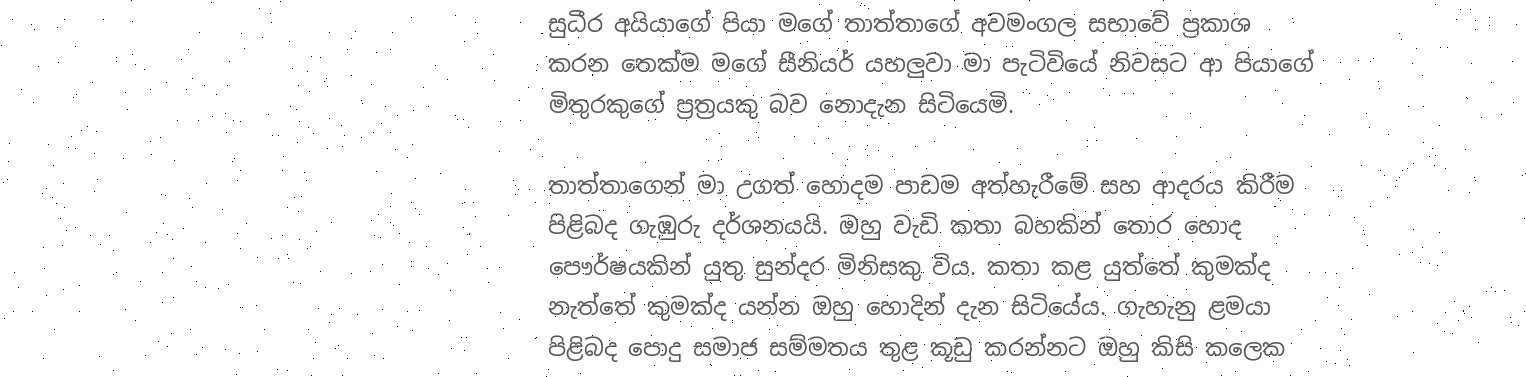සුධීර අයියාගේ පියා මගේ තාත්තාගේ අවමංගල සභාවේ ප්‍රකාශ කරන තෙක්ම මගේ සීනියර් යහලුවා මා පැටිවියේ නිවසට ආ පියාගේ මිතුරකුගේ ප්‍රත්‍රයකු බව නොදැන සිටියෙමි.

තාත්තාගෙන් මා උගත් හොදම පාඩම අත්හැරීමේ සහ ආදරය කිරීම පිළිබද ගැඹුරු දර්ශනයයි. ඔහු වැඩි කතා බහකින් තොර හොද පෞර්ෂයකින් යුතු සුන්දර මිනිසකු විය. කතා කළ යුත්තේ කුමක්ද නැත්තේ කුමක්ද යන්න ඔහු හොදින් දැන සිටියේය. ගැහැනු ළමයා පිළිබද පොදු සමාජ සම්මතය තුළ කූඩු කරන්නට ඔහු කිසි කලෙක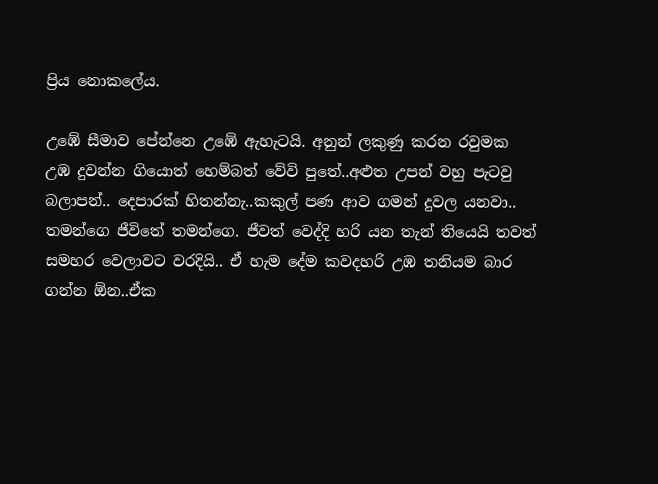ප්‍රිය නොකලේය.

උඹේ සීමාව පේන්නෙ උඹේ ඇහැටයි. අනුන් ලකුණු කරන රවුමක උඹ දුවන්න ගියොත් හෙම්බත් වේවි පුතේ..අළුත උපන් වහු පැටවු බලාපන්.. දෙපාරක් හිතන්නැ..කකුල් පණ ආව ගමන් දුවල යනවා.. තමන්ගෙ ජීවිතේ තමන්ගෙ. ජීවත් වෙද්දි හරි යන තැන් තියෙයි තවත් සමහර වෙලාවට වරදියි.. ඒ හැම දේම කවදහරි උඹ තනියම බාර ගන්න ඕන..ඒක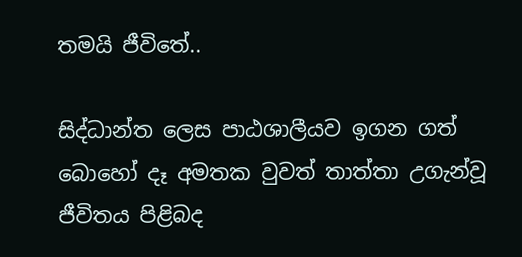තමයි ජීවිතේ..

සිද්ධාන්ත ලෙස පාඨශාලීයව ඉගන ගත් බොහෝ දෑ අමතක වුවත් තාත්තා උගැන්වූ ජීවිතය පිළිබද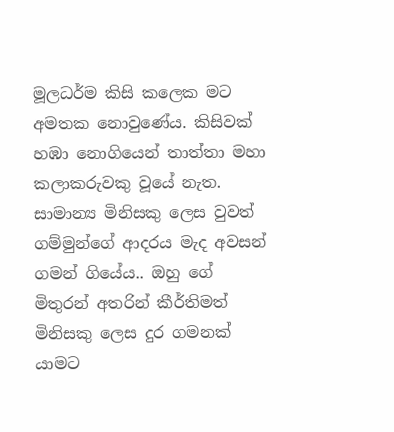මූලධර්ම කිසි කලෙක මට අමතක නොවුණේය. කිසිවක් හඹා නොගියෙන් තාත්තා මහා කලාකරුවකු වූයේ නැත. සාමාන්‍ය මිනිසකු ලෙස වුවත් ගම්මුන්ගේ ආදරය මැද අවසන් ගමන් ගියේය.. ඔහු ගේ මිතුරන් අතරින් කීර්තිමත් මිනිසකු ලෙස දුර ගමනක් යාමට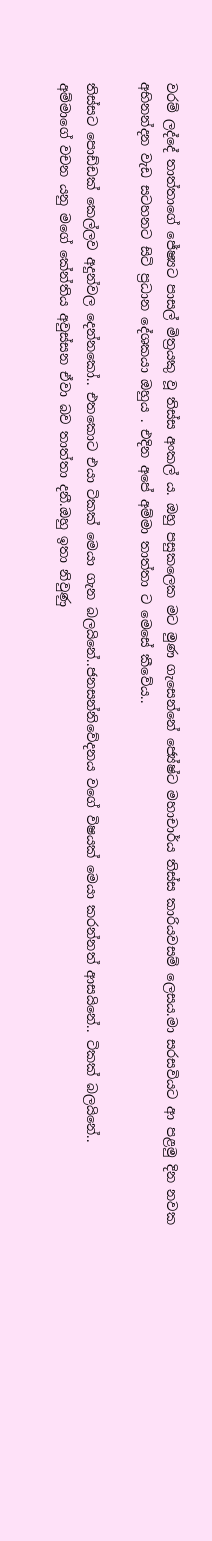වරම් ලද්දේ තාත්තාගේ ජේෂ්‍යට පාසල් මිත්‍රයකු වූ තිස්ස අංකල් ය. ඔහු පසුකලෙක මට මුණ ගැසෙන්නේ ජ්‍යේෂ්ට මහාචාර්ය තිස්ස කාරියවසම් ලෙසය.මා සරසවියට ආ පළමු දින නවක අභිනන්දන වැඩ සටහනට සිටි ප්‍රධාන දේශකයා ඔහුය . එදින අපේ අම්මා තාත්තා ට මෙසේ කීවේය..

තිස්සට පොඩ්ඩක් කෙල්ලව අදුන්වල දෙන්නකෝ.. එතකොට එයා ටිකක් මෙයා ගැන බලයිනේ..ජනසන්නිවේදනය වගේ විෂයක් මෙයා කරන්නත් ආසයිනේ.. ටිකක් බලයිනේ..
අම්මාගේ වචන යනු මගේ කේන්තිය අවුස්සන ඒවා බව තාත්තා දනී.ඔහු ඉතා නිවුණු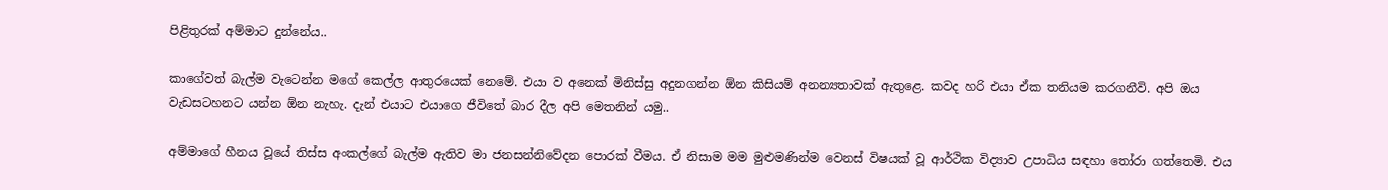පිළිතුරක් අම්මාට දුන්නේය..

කාගේවත් බැල්ම වැටෙන්න මගේ කෙල්ල ආතුරයෙක් නෙමේ. එයා ව අනෙක් මිනිස්සු අදුනගන්න ඕන කිසියම් අනන්‍යතාවක් ඇතුළෙ. කවද හරි එයා ඒක තනියම කරගනීවි. අපි ඔය වැඩසටහනට යන්න ඕන නැහැ. දැන් එයාට එයාගෙ ජීවිතේ බාර දීල අපි මෙතනින් යමු..

අම්මාගේ හීනය වූයේ තිස්ස අංකල්ගේ බැල්ම ඇතිව මා ජනසන්නිවේදන පොරක් වීමය. ඒ නිසාම මම මුළුමණින්ම වෙනස් විෂයක් වූ ආර්ථික විද්‍යාව උපාධිය සඳහා තෝරා ගත්තෙමි. එය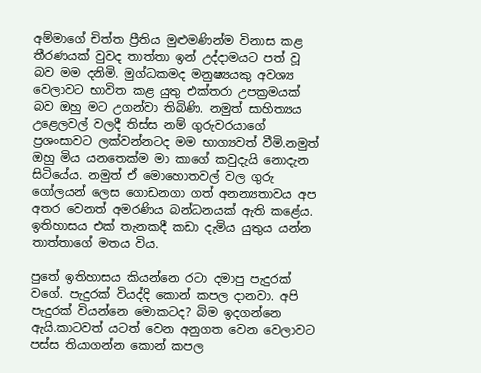අම්මාගේ චිත්ත ප්‍රීතිය මුළුමණින්ම විනාස කළ තීරණයක් වුවද තාත්තා ඉන් උද්දාමයට පත් වූ බව මම දනිමි. මුග්ධකමද මනුෂ්‍යයකු අවශ්‍ය වෙලාවට භාවිත කළ යුතු එක්තරා උපක්‍රමයක් බව ඔහු මට උගන්වා තිබිණි. නමුත් සාහිත්‍යය උළෙලවල් වලදී තිස්ස නම් ගුරුවරයාගේ ප්‍රශංසාවට ලක්වන්නටද මම භාග්‍යවත් වීමි.නමුත් ඔහු මිය යනතෙක්ම මා කාගේ කවුදැයි නොදැන සිටියේය. නමුත් ඒ මොහොතවල් වල ගුරු ගෝලයන් ලෙස ගොඩනගා ගත් අනන්‍යතාවය අප අතර වෙනත් අමරණිය බන්ධනයක් ඇති කළේය. ඉතිහාසය එක් තැනකදී කඩා දැමිය යුතුය යන්න තාත්තාගේ මතය විය.

පුතේ ඉතිහාසය කියන්නෙ රටා දමාපු පැදුරක් වගේ. පැදුරක් වියද්දි කොන් කපල දානවා. අපි පැදුරක් වියන්නෙ මොකටද? බිම ඉදගන්නෙ ඇයි.කාටවත් යටත් වෙන අනුගත වෙන වෙලාවට පස්ස තියාගන්න කොන් කපල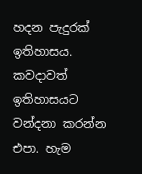හදන පැදුරක් ඉතිහාසය. කවදාවත් ඉතිහාසයට වන්දනා කරන්න එපා. හැම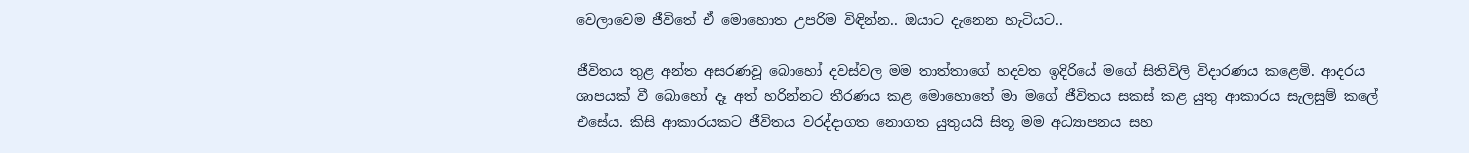වෙලාවෙම ජීවිතේ ඒ මොහොත උපරිම විඳින්න.. ඔයාට දැනෙන හැටියට..

ජීවිතය තුළ අන්ත අසරණවූ බොහෝ දවස්වල මම තාත්තාගේ හදවත ඉදිරියේ මගේ සිතිවිලි විදාරණය කළෙමි. ආදරය ශාපයක් වී බොහෝ දෑ අත් හරින්නට තීරණය කළ මොහොතේ මා මගේ ජීවිතය සකස් කළ යුතු ආකාරය සැලසුම් කලේ එසේය. කිසි ආකාරයකට ජීවිතය වරද්දාගත නොගත යුතුයයි සිතූ මම අධ්‍යාපනය සහ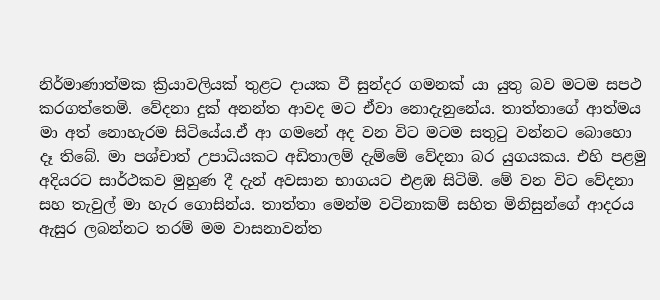නිර්මාණාත්මක ක්‍රියාවලියක් තුළට දායක වී සුන්දර ගමනක් යා යුතු බව මටම සපථ කරගත්තෙමි. වේදනා දුක් අනන්ත ආවද මට ඒවා නොදැනුනේය. තාත්තාගේ ආත්මය මා අත් නොහැරම සිටියේය.ඒ ආ ගමනේ අද වන විට මටම සතුටු වන්නට බොහො දෑ තිබේ. මා පශ්චාත් උපාධියකට අඩිතාලම් දැම්මේ වේදනා බර යුගයකය. එහි පළමු අදියරට සාර්ථකව මුහුණ දී දැන් අවසාන භාගයට එළඹ සිටිමි. මේ වන විට වේදනා සහ තැවුල් මා හැර ගොසින්ය. තාත්තා මෙන්ම වටිනාකම් සහිත මිනිසුන්ගේ ආදරය ඇසුර ලබන්නට තරම් මම වාසනාවන්ත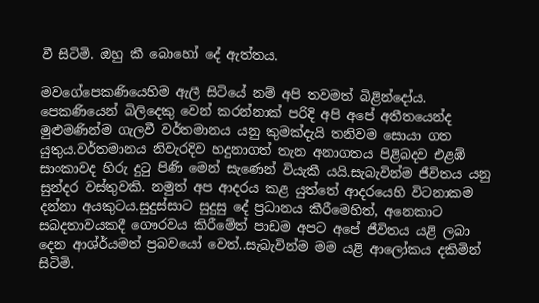වී සිටිමි. ඔහු කී බොහෝ දේ ඇත්තය.

මවගේපෙකණියෙහිම ඇලී සිටියේ නම් අපි තවමත් බිළින්දෝය. පෙකණියෙන් බිලිදෙකු වෙන් කරන්නාක් පරිදි අපි අපේ අතීතයෙන්ද මුළුමණින්ම ගැලවී වර්තමානය යනු කුමක්දැයි තනිවම සොයා ගත යුතුය.වර්තමානය නිවැරදිව හදුනාගත් තැන අනාගතය පිළිබදව එළඹ් සාංකාවද හිරු දුටු පිණි මෙන් සැණෙන් වියැකී යයි.සැබැවින්ම ජීවිතය යනු සුන්දර වස්තුවකි. නමුත් අප ආදරය කළ යුත්තේ ආදරයෙහි විටනාකම දන්නා අයකුටය.සුදුස්සාට සුදුසු දේ ප්‍රධානය කීරීමෙහිත්, අනෙකාට සබදතාවයකදී ගෞරවය කිරීමේත් පාඩම අපට අපේ ජීවිතය යළි ලබා දෙන ආශ්ර්යමත් ප්‍රබවයෝ වෙත්..සැබැවින්ම මම යළි ආලෝකය දකිමින් සිටිමි.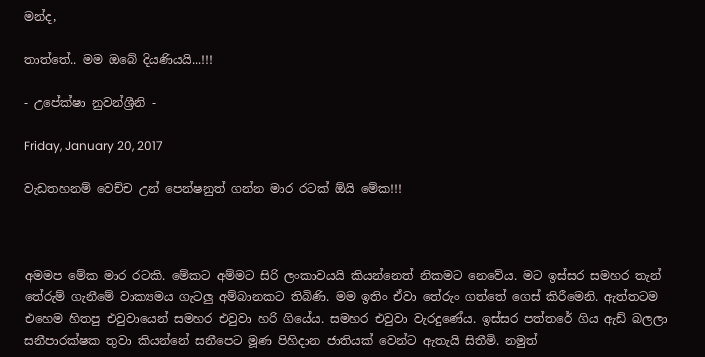මන්ද,

තාත්තේ.. මම ඔබේ දියණියයි...!!!

- උපේක්ෂා නුවන්ශ්‍රීනි -

Friday, January 20, 2017

වැඩතහනම් වෙච්ච උන් පෙන්ෂනුත් ගන්න මාර රටක් ඕයි මේක!!!



අමමප මේක මාර රටකි. මේකට අම්මට සිරි ලංකාවයයි කියන්නෙත් නිකමට නෙවේය. මට ඉස්සර සමහර තැන් තේරුම් ගැනීමේ වාක්‍යමය ගැටලු අම්බානකට තිබිණි. මම ඉතිං ඒවා තේරුං ගත්තේ ගෙස් කිරීමෙනි. ඇත්තටම එහෙම හිතපු එවුවායෙන් සමහර එවුවා හරි ගියේය. සමහර එවුවා වැරදුණේය. ඉස්සර පත්තරේ ගිය ඇඩ් බලලා සනීපාරක්ෂක තුවා කියන්නේ සනීපෙට මූණ පිහිදාන ජාතියක් වෙන්ට ඇතැයි සිතීමි. නමුත්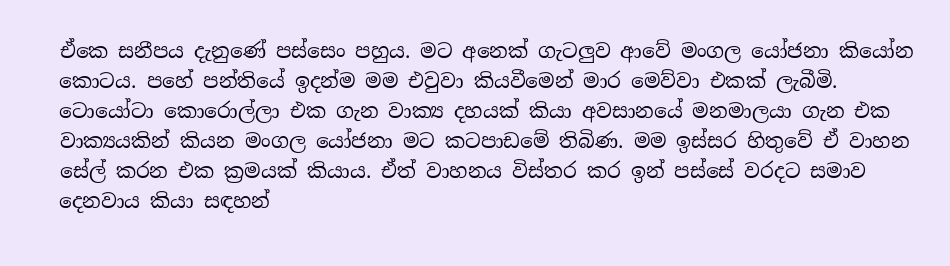ඒකෙ සනීපය දැනුණේ පස්සෙං පහුය. මට අනෙක් ගැටලුව ආවේ මංගල යෝජනා කියෝන කොටය. පහේ පන්තියේ ඉදන්ම මම එවුවා කියවීමෙන් මාර මෙව්වා එකක් ලැබීමි. ටොයෝටා කොරොල්ලා එක ගැන වාක්‍ය දහයක් කියා අවසානයේ මනමාලයා ගැන එක වාක්‍යයකින් කියන මංගල යෝජනා මට කටපාඩමේ තිබිණ. මම ඉස්සර හිතුවේ ඒ වාහන සේල් කරන එක ක්‍රමයක් කියාය. ඒත් වාහනය විස්තර කර ඉන් පස්සේ වරදට සමාව දෙනවාය කියා සඳහන්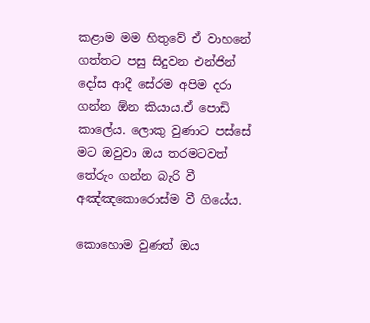කළාම මම හිතුවේ ඒ වාහනේ ගත්තට පසු සිදුවන එන්ජින් දෝස ආදී සේරම අපිම දරා ගන්න ඕන කියාය.ඒ පොඩි කාලේය. ලොකු වුණාට පස්සේ මට ඔවුවා ඔය තරමටවත් තේරුං ගන්න බැරි වී අඤ්ඤකොරොස්ම වී ගියේය.

කොහොම වුණත් ඔය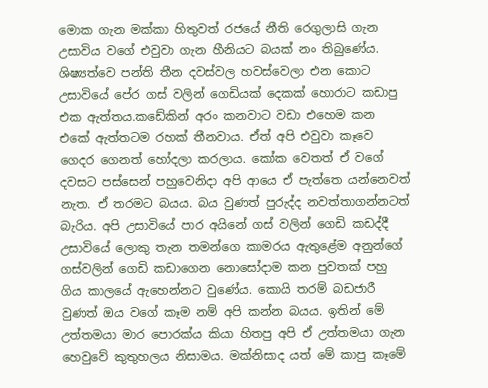මොක ගැන මක්කා හිතුවත් රජයේ නීති රෙගුලාසි ගැන උසාවිය වගේ එවුවා ගැන හීනියට බයක් නං තිබුණේය. ශිෂ්‍යත්වෙ පන්ති තීන දවස්වල හවස්වෙලා එන කොට උසාවියේ පේර ගස් වලින් ගෙඩියක් දෙකක් හොරාට කඩාපු එක ඇත්තය.කඩේකින් අරං කනවාට වඩා එහෙම කන එකේ ඇත්තටම රහක් තීනවාය. ඒත් අපි එවුවා කෑවෙ ගෙදර ගෙනත් හෝදලා කරලාය. කෝක වෙතත් ඒ වගේ දවසට පස්සෙන් පහුවෙනිදා අපි ආයෙ ඒ පැත්තෙ යන්නෙවත් නැත. ඒ තරමට බයය. බය වුණත් පුරුද්ද නවත්තාගන්නටත් බැරිය. අපි උසාවියේ පාර අයිනේ ගස් වලින් ගෙඩි කඩද්දී උසාවියේ ලොකු තැන තමන්ගෙ කාමරය ඇතුළේම අනුන්ගේ ගස්වලින් ගෙඩි කඩාගෙන නොසෝදාම කන පුවතක් පහු ගිය කාලයේ ඇහෙන්නට වුණේය. කොයි තරම් බඩජාරී වුණත් ඔය වගේ කෑම නම් අපි කන්න බයය. ඉතින් මේ උත්තමයා මාර පොරක්ය කියා හිතපු අපි ඒ උත්තමයා ගැන හෙවුවේ කුතුහලය නිසාමය. මක්නිසාද යත් මේ කාපු කෑමේ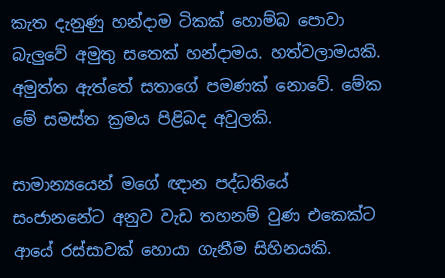කැත දැනුණු හන්දාම ටිකක් හොම්බ පොවා බැලුවේ අමුතු සතෙක් හන්දාමය. හත්වලාමයකි. අමුත්ත ඇත්තේ සතාගේ පමණක් නොවේ. මේක මේ සමස්ත ක්‍රමය පිළිබද අවුලකි.

සාමාන්‍යයෙන් මගේ ඥාන පද්ධතියේ සංජානනේට අනුව වැඩ තහනම් වුණ එකෙක්ට ආයේ රස්සාවක් හොයා ගැනීම සිහිනයකි.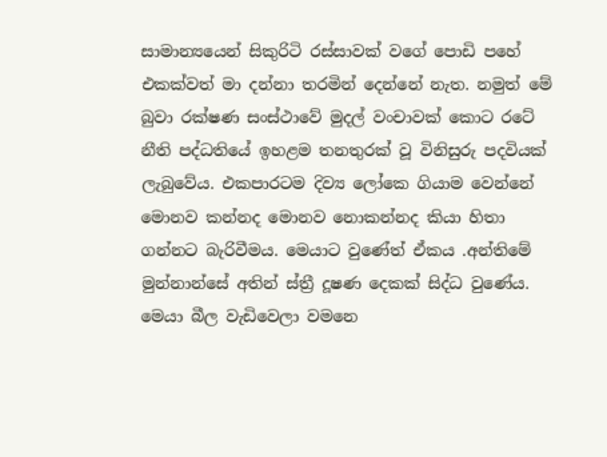සාමාන්‍යයෙන් සිකුරිටි රස්සාවක් වගේ පොඩි පහේ එකක්වත් මා දන්නා තරමින් දෙන්නේ නැත. නමුත් මේ බුවා රක්ෂණ සංස්ථාවේ මුදල් වංචාවක් කොට රටේ නීති පද්ධතියේ ඉහළම තනතුරක් වූ විනිසුරු පදවියක් ලැබුවේය. එකපාරටම දිව්‍ය ලෝකෙ ගියාම වෙන්නේ මොනව කන්නද මොනව නොකන්නද කියා හිතා ගන්නට බැරිවීමය. මෙයාට වුණේත් ඒකය .අන්තිමේ මුන්නාන්සේ අතින් ස්ත්‍රී දූෂණ දෙකක් සිද්ධ වුණේය. මෙයා බීල වැඩිවෙලා වමනෙ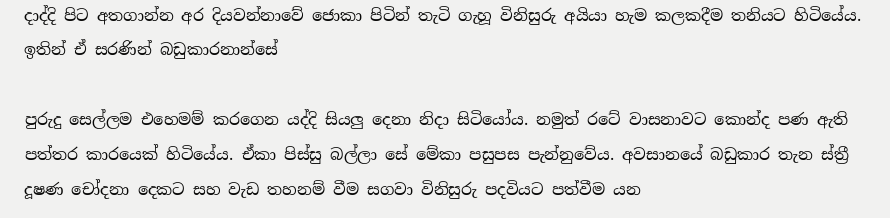දාද්දි පිට අතගාන්න අර දියවන්නාවේ ජොකා පිටින් තැටි ගැහූ විනිසුරු අයියා හැම කලකදීම තනියට හිටියේය. ඉතින් ඒ සරණින් බඩුකාරනාන්සේ

පුරුදු සෙල්ලම එහෙමම් කරගෙන යද්දි සියලු දෙනා නිදා සිටියෝය. නමුත් රටේ වාසනාවට කොන්ද පණ ඇති පත්තර කාරයෙක් හිටියේය. ඒකා පිස්සු බල්ලා සේ මේකා පසුපස පැන්නුවේය. අවසානයේ බඩුකාර තැන ස්ත්‍රී දූෂණ චෝදනා දෙකට සහ වැඩ තහනම් වීම සගවා විනිසුරු පදවියට පත්වීම යන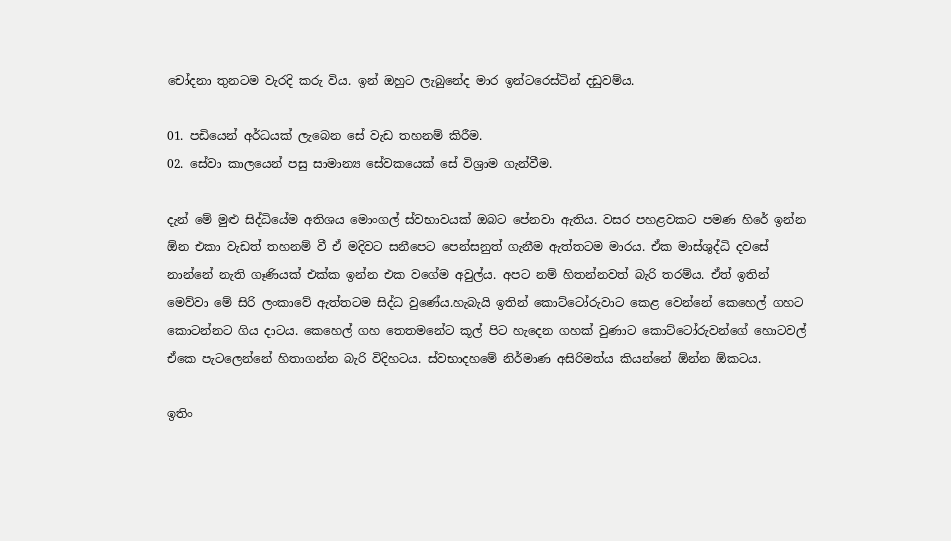චෝදනා තුනටම වැරදි කරු විය. ඉන් ඔහුට ලැබුනේද මාර ඉන්ටරෙස්ටින් දඩුවම්ය.

01. පඩියෙන් අර්ධයක් ලැබෙන සේ වැඩ තහනම් කිරීම.
02. සේවා කාලයෙන් පසු සාමාන්‍ය සේවකයෙක් සේ විශ්‍රාම ගැන්වීම.

දැන් මේ මුළු සිද්ධියේම අතිශය මොංගල් ස්වභාවයක් ඔබට පේනවා ඇතිය. වසර පහළවකට පමණ හිරේ ඉන්න ඕන එකා වැඩත් තහනම් වී ඒ මදිවට සනීපෙට පෙන්සනුත් ගැනීම ඇත්තටම මාරය. ඒක මාස්ශුද්ධි දවසේ නාන්නේ නැති ගෑණියක් එක්ක ඉන්න එක වගේම අවුල්ය. අපට නම් හිතන්නවත් බැරි තරම්ය. ඒත් ඉතින් මෙව්වා මේ සිරි ලංකාවේ ඇත්තටම සිද්ධ වුණේය.හැබැයි ඉතින් කොට්ටෝරුවාට කෙළ වෙන්නේ කෙහෙල් ගහට කොටන්නට ගිය දාටය. කෙහෙල් ගහ තෙතමනේට කූල් පිට හැදෙන ගහක් වුණාට කොට්ටෝරුවන්ගේ හොටවල් ඒකෙ පැටලෙන්නේ හිතාගන්න බැරි විදිහටය. ස්වභාදහමේ නිර්මාණ අසිරිමත්ය කියන්නේ ඕන්න ඕකටය.

ඉතිං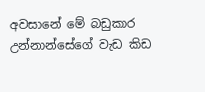අවසානේ මේ බඩුකාර උන්නාන්සේගේ වැඩ කිඩ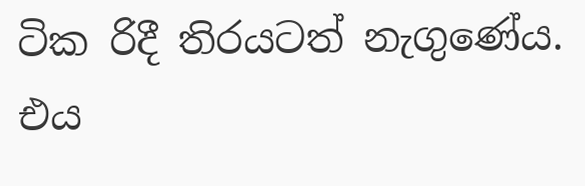ටික රිදී තිරයටත් නැගුණේය. එය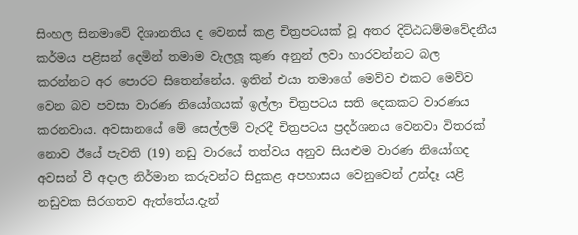සිංහල සිනමාවේ දිශානතිය ද වෙනස් කළ චිත්‍රපටයක් වූ අතර දිට්ඨධම්මවේදනීය කර්මය පළිසන් දෙමින් තමාම වැලලූ කුණ අනුන් ලවා හාරවන්නට බල කරන්නට අර පොරට සිතෙන්නේය. ඉතින් එයා තමාගේ මෙව්ව එකට මෙව්ව වෙන බව පවසා වාරණ නියෝගයක් ඉල්ලා චිත්‍රපටය සති දෙකකට වාරණය කරනවාය. අවසානයේ මේ සෙල්ලම් වැරදී චිත්‍රපටය ප්‍රදර්ශනය වෙනවා විතරක් නොව ඊයේ පැවති (19) නඩු වාරයේ තත්වය අනුව සියළුම වාරණ නියෝගද අවසන් වී අදාල නිර්මාන කරුවන්ට සිදුකළ අපහාසය වෙනුවෙන් උන්දෑ යළි නඩුවක සිරගතව ඇත්තේය.දැන්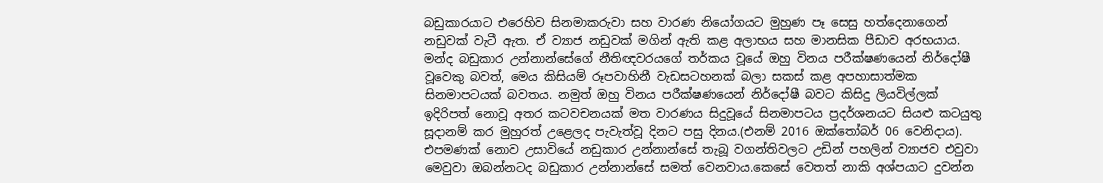බඩුකාරයාට එරෙහිව සිනමාකරුවා සහ වාරණ නියෝගයට මුහුණ පෑ සෙසු හත්දෙනාගෙන් නඩුවක් වැටී ඇත. ඒ ව්‍යාජ නඩුවක් මගින් ඇති කළ අලාභය සහ මානසික පීඩාව අරභයාය. මන්ද බඩුකාර උන්නාන්සේගේ නීතිඥවරයගේ තර්කය වූයේ ඔහු විනය පරීක්ෂණයෙන් නිර්දෝෂී වූවෙකු බවත්, මෙය කිසියම් රූපවාහිනී වැඩසටහනක් බලා සකස් කළ අපහාසාත්මක සිනමාපටයක් බවතය. නමුත් ඔහු විනය පරීක්ෂණයෙන් නිර්දෝෂී බවට කිසිදු ලියවිල්ලක් ඉදිරිපත් නොවූ අතර කටවචනයක් මත වාරණය සිදුවූයේ සිනමාපටය ප්‍රදර්ශනයට සියළු කටයුතු සූදානම් කර මුහුරත් උළෙලද පැවැත්වූ දිනට පසු දිනය.(එනම් 2016 ඔක්තෝබර් 06 වෙනිදාය). එපමණක් නොව උසාවියේ නඩුකාර උන්නාන්සේ තැබූ වගන්තිවලට උඩින් පහලින් ව්‍යාජව එවුවා මෙවුවා ඔබන්නටද බඩුකාර උන්නාන්සේ සමත් වෙනවාය.කෙසේ වෙතත් නාකි අශ්පයාට දුවන්න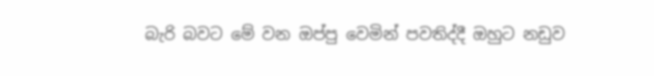බැරි බවට මේ වන ඔප්පු වෙමින් පවතිද්දී ඔහුට නඩුව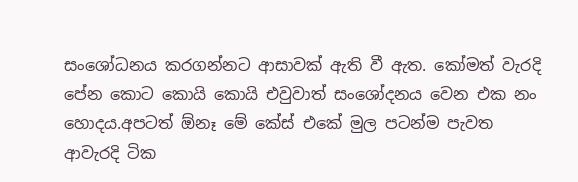සංශෝධනය කරගන්නට ආසාවක් ඇති වී ඇත. කෝමත් වැරදි පේන කොට කොයි කොයි එවුවාත් සංශෝදනය වෙන එක නං හොදය.අපටත් ඕනෑ මේ කේස් එකේ මුල පටන්ම පැවත ආවැරදි ටික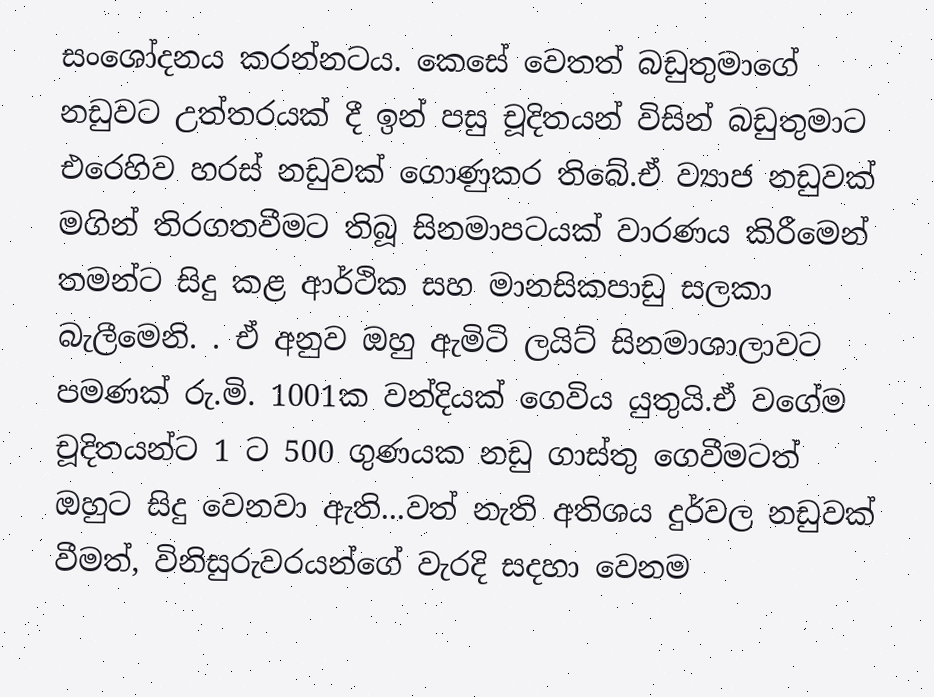සංශෝදනය කරන්නටය. කෙසේ වෙතත් බඩුතුමාගේ නඩුවට උත්තරයක් දී ඉන් පසු චූදිතයන් විසින් බඩුතුමාට එරෙහිව හරස් නඩුවක් ගොණුකර තිබේ.ඒ ව්‍යාජ නඩුවක් මගින් තිරගතවීමට තිබූ සිනමාපටයක් වාරණය කිරීමෙන් තමන්ට සිදු කළ ආර්ථික සහ මානසිකපාඩු සලකා බැලීමෙනි. . ඒ අනුව ඔහු ඇමිටි ලයිට් සිනමාශාලාවට පමණක් රු.මි. 1001ක වන්දියක් ගෙවිය යුතුයි.ඒ වගේම චූදිතයන්ට 1 ට 500 ගුණයක නඩු ගාස්තු ගෙවීමටත් ඔහුට සිදු වෙනවා ඇති...වත් නැති අතිශය දුර්වල නඩුවක් වීමත්, විනිසුරුවරයන්ගේ වැරදි සදහා වෙනම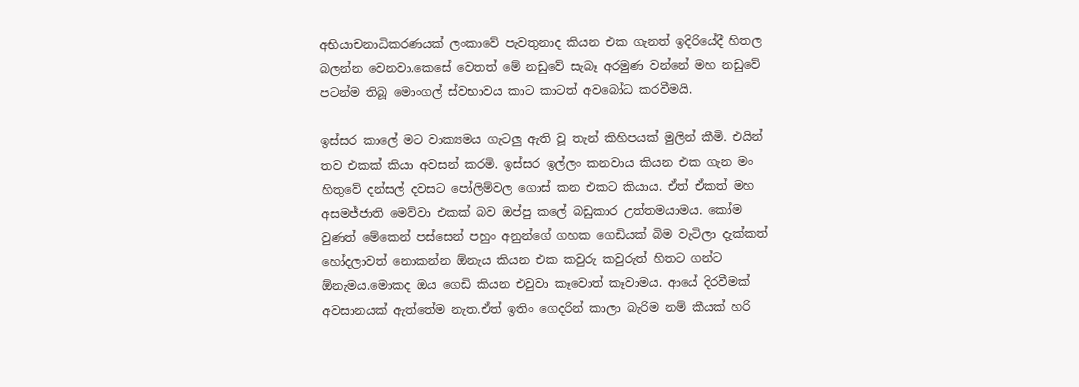අභියාචනාධිකරණයක් ලංකාවේ පැවතුනාද කියන එක ගැනත් ඉදිරියේදී හිතල බලන්න වෙනවා.කෙසේ වෙතත් මේ නඩුවේ සැබෑ අරමුණ වන්නේ මහ නඩුවේ පටන්ම තිබූ මොංගල් ස්වභාවය කාට කාටත් අවබෝධ කරවීමයි.

ඉස්සර කාලේ මට වාක්‍යමය ගැටලු ඇති වූ තැන් කිහිපයක් මුලින් කීමි. එයින් තව එකක් කියා අවසන් කරමි. ඉස්සර ඉල්ලං කනවාය කියන එක ගැන මං හිතුවේ දන්සල් දවසට පෝලිම්වල ගොස් කන එකට කියාය. ඒත් ඒකත් මහ අසමජ්ජාති මෙව්වා එකක් බව ඔප්පු කලේ බඩුකාර උත්තමයාමය. කෝම වුණත් මේකෙන් පස්සෙන් පහුං අනුන්ගේ ගහක ගෙඩියක් බිම වැටිලා දැක්කත් හෝදලාවත් නොකන්න ඕනැය කියන එක කවුරු කවුරුත් හිතට ගන්ට ඕනැමය.මොකද ඔය ගෙඩි කියන එවුවා කෑවොත් කෑවාමය. ආයේ දිරවීමක් අවසානයක් ඇත්තේම නැත.ඒත් ඉතිං ගෙදරින් කාලා බැරිම නම් කීයක් හරි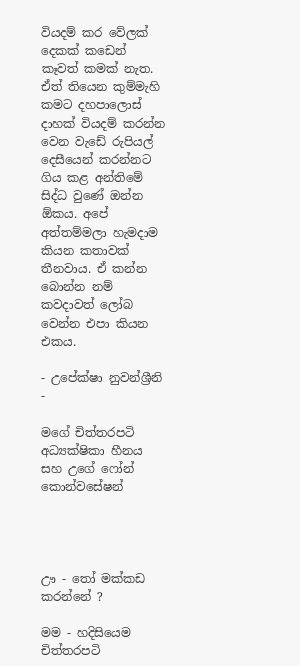වියදම් කර වේලක් දෙකක් කඩෙන් කෑවත් කමක් නැත. ඒත් තියෙන කුම්මැහි කමට දහපාලොස් දාහක් වියදම් කරන්න වෙන වැඩේ රුපියල් දෙසීයෙන් කරන්නට ගිය කළ අන්තිමේ සිද්ධ වුණේ ඔන්න ඕකය. අපේ අත්තම්මලා හැමදාම කියන කතාවක් තීනවාය. ඒ කන්න බොන්න නම් කවදාවත් ලෝබ වෙන්න එපා කියන එකය.

- උපේක්ෂා නුවන්ශ්‍රීනි -

මගේ චිත්තරපටි අධ්‍යක්ෂිකා හීනය සහ උගේ ෆෝන් කොන්වසේෂන්




ඌ - තෝ මක්කඩ කරන්නේ ?

මම - හදිසියෙම චිත්තරපටි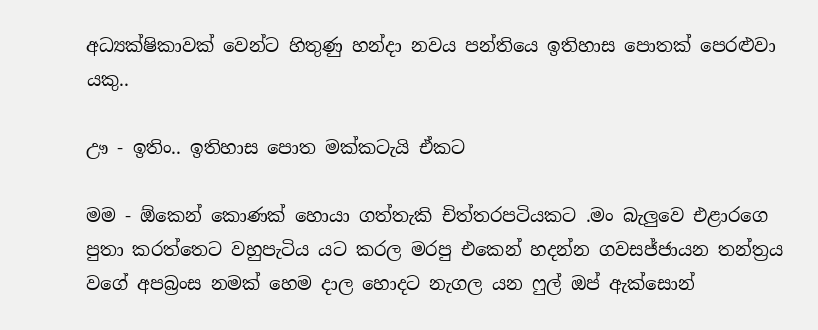අධ්‍යක්ෂිකාවක් වෙන්ට හිතුණු හන්දා නවය පන්තියෙ ඉතිහාස පොතක් පෙරළුවා යකු..

ඌ - ඉතිං.. ඉතිහාස පොත මක්කටැයි ඒකට

මම - ඕකෙන් කොණක් හොයා ගත්තැකි චිත්තරපටියකට .මං බැලුවෙ එළාරගෙ පුතා කරත්තෙට වහුපැටිය යට කරල මරපු එකෙන් හදන්න ගවසජ්ජායන තන්ත්‍රය වගේ අපබ්‍රංස නමක් හෙම දාල හොදට නැගල යන ෆුල් ඔප් ඇක්සොන්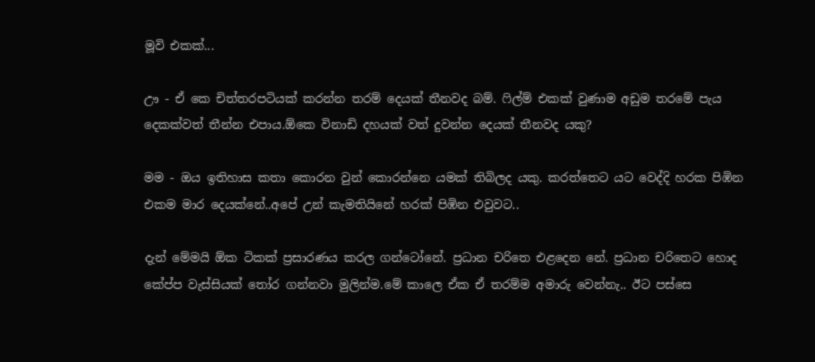මූවි එකක්...

ඌ - ඒ කෙ චිත්තරපටියක් කරන්න තරම් දෙයක් තීනවද බම්. ෆිල්ම් එකක් වුණාම අඩුම තරමේ පැය දෙකක්වත් තීන්න එපාය.ඕකෙ විනාඩි දහයක් වත් දුවන්න දෙයක් තීනවද යකු?

මම - ඔය ඉතිහාස කතා කොරන වුන් කොරන්නෙ යමක් තිබිලද යකු. කරත්තෙට යට වෙද්දි හරක පිඹින එකම මාර දෙයක්නේ..අපේ උන් කැමතියිනේ හරක් පිඹින එවුවට..

දැන් මේමයි ඕක ටිකක් ප්‍රසාරණය කරල ගන්ටෝනේ. ප්‍රධාන චරිතෙ එළදෙන නේ. ප්‍රධාන චරිතෙට හොද කේප්ප වැස්සියක් තෝර ගන්නවා මුලින්ම.මේ කාලෙ ඒක ඒ තරම්ම අමාරු වෙන්නැ.. ඊට පස්සෙ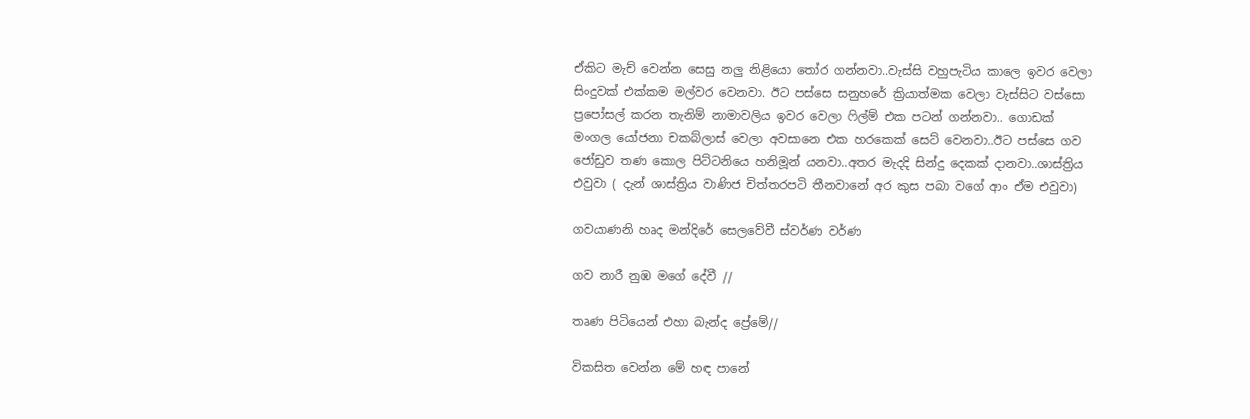ඒකිට මැච් වෙන්න සෙසු නලු නිළියො තෝර ගන්නවා..වැස්සි වහුපැටිය කාලෙ ඉවර වෙලා සිංදුවක් එක්කම මල්වර වෙනවා. ඊට පස්සෙ සනුහරේ ක්‍රියාත්මක වෙලා වැස්සිට වස්සො ප්‍රපෝසල් කරන තැනිම් නාමාවලිය ඉවර වෙලා ෆිල්ම් එක පටන් ගන්නවා.. ගොඩක් මංගල යෝජනා චකබ්ලාස් වෙලා අවසානෙ එක හරකෙක් සෙට් වෙනවා..ඊට පස්සෙ ගව ජෝඩුව තණ කොල පිට්ටනියෙ හනිමූන් යනවා..අතර මැදදි සින්දු දෙකක් දානවා..ශාස්ත්‍රිය එවුවා ( දැන් ශාස්ත්‍රිය වාණිජ චිත්තරපටි තීනවානේ අර කුස පබා වගේ ආං ඒම එවුවා)

ගවයාණනි හෘද මන්දිරේ සෙලවේවී ස්වර්ණ වර්ණ

ගව නාරී නුඹ මගේ දේවී //

තෘණ පිටියෙන් එහා බැන්ද ප්‍රේමේ//

විකසිත වෙන්න මේ හඳ පානේ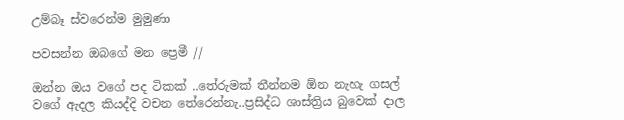උම්බෑ ස්වරෙන්ම මුමුණා

පවසන්න ඔබගේ මන ප්‍රෙමී //

ඔන්න ඔය වගේ පද ටිකක් ..තේරුමක් තීන්නම ඕන නැහැ ගසල් වගේ ඇදල කියද්දි වචන තේරෙන්නැ..ප්‍රසිද්ධ ශාස්ත්‍රිය බුවෙක් දාල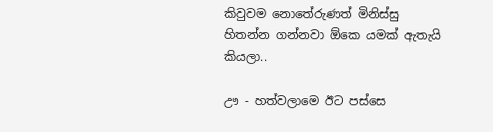කිවුවම නොතේරුණත් මිනිස්සු හිතන්න ගන්නවා ඕකෙ යමක් ඇතැයි කියලා..

ඌ - හත්වලාමෙ ඊට පස්සෙ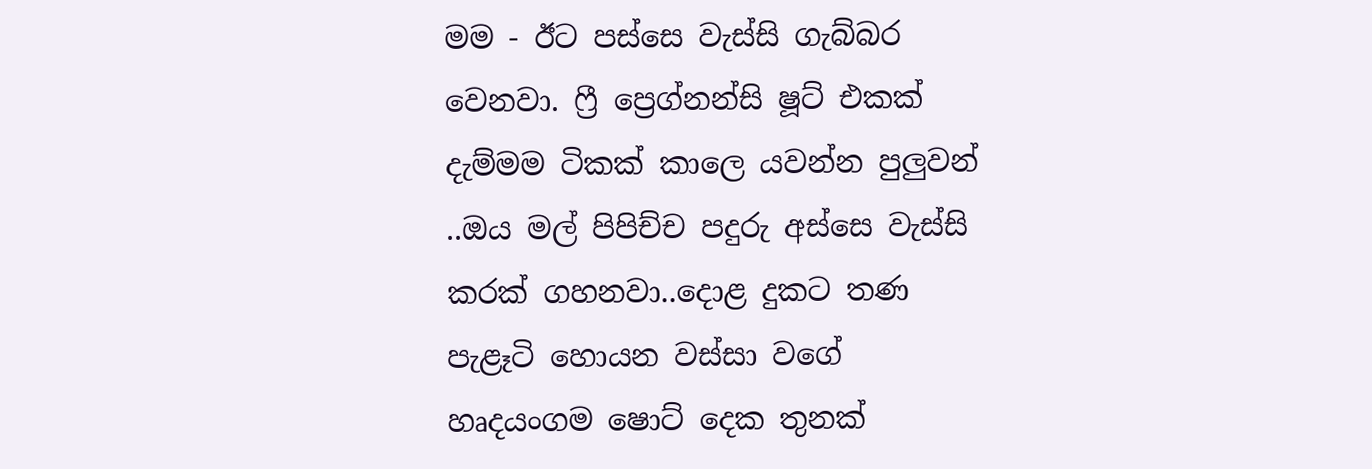මම - ඊට පස්සෙ වැස්සි ගැබ්බර වෙනවා. ෆ්‍රී ප්‍රෙග්නන්සි ෂූට් එකක් දැම්මම ටිකක් කාලෙ යවන්න පුලුවන් ..ඔය මල් පිපිච්ච පදුරු අස්සෙ වැස්සි කරක් ගහනවා..දොළ දුකට තණ පැළෑටි හොයන වස්සා වගේ හෘදයංගම ෂොට් දෙක තුනක්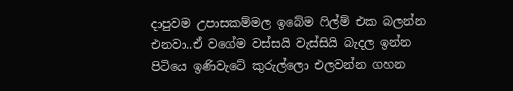දාපුවම උපාසකම්මල ඉබේම ෆිල්ම් එක බලන්න එනවා..ඒ වගේම වස්සයි වැස්සියි බැදල ඉන්න පිටියෙ ඉණිවැටේ කුරුල්ලො එලවන්න ගහන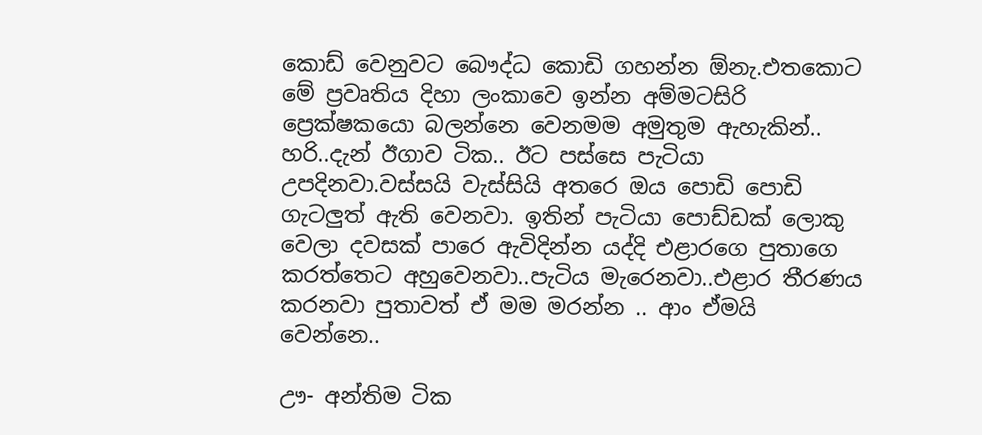කොඩ් වෙනුවට බෞද්ධ කොඩි ගහන්න ඕනැ.එතකොට මේ ප්‍රවෘතිය දිහා ලංකාවෙ ඉන්න අම්මටසිරි ප්‍රෙක්ෂකයො බලන්නෙ වෙනමම අමුතුම ඇහැකින්.. හරි..දැන් ඊගාව ටික.. ඊට පස්සෙ පැටියා උපදිනවා.වස්සයි වැස්සියි අතරෙ ඔය පොඩි පොඩි ගැටලුත් ඇති වෙනවා. ඉතින් පැටියා පොඩ්ඩක් ලොකු වෙලා දවසක් පාරෙ ඇවිදින්න යද්දි එළාරගෙ පුතාගෙ කරත්තෙට අහුවෙනවා..පැටිය මැරෙනවා..එළාර තීරණය කරනවා පුතාවත් ඒ මම මරන්න .. ආං ඒමයි වෙන්නෙ..

ඌ- අන්තිම ටික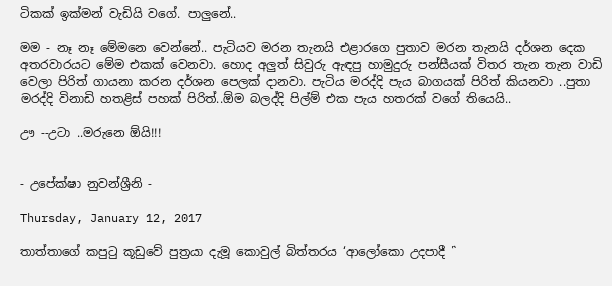ටිකක් ඉක්මන් වැඩියි වගේ. පාලුනේ..

මම - නෑ නෑ මේමනෙ වෙන්නේ.. පැටියව මරන තැනයි එළාරගෙ පුතාව මරන තැනයි දර්ශන දෙක අතරවාරයට මේම එකක් වෙනවා. හොද අලුත් සිවුරු ඇඳපු හාමුදුරු පන්සීයක් විතර තැන තැන වාඩි වෙලා පිරිත් ගායනා කරන දර්ශන පෙලක් දානවා. පැටිය මරද්දි පැය බාගයක් පිරිත් කියනවා ..පුතා මරද්දි විනාඩි හතළිස් පහක් පිරිත්..ඕම බලද්දි පිල්ම් එක පැය හතරක් වගේ තියෙයි..

ඌ --උටා ..මරුනෙ ඕයි!!!


- උපේක්ෂා නුවන්ශ්‍රීනි -

Thursday, January 12, 2017

තාත්තාගේ කපුටු කූඩුවේ පුත්‍රයා දැමූ කොවුල් බිත්තරය ‘ආලෝකො උදපාදී ῝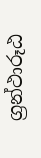ග්‍රන්ථාරූඨ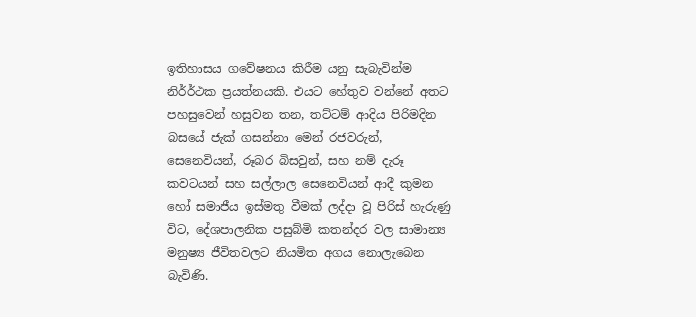ඉතිහාසය ගවේෂනය කිරීම යනු සැබැවින්ම නිර්ර්ථක ප්‍රයත්නයකි. එයට හේතුව වන්නේ අතට පහසුවෙන් හසුවන තන, තට්ටම් ආදිය පිරිමදින බසයේ ජැක් ගසන්නා මෙන් රජවරුන්, සෙනෙවියන්, රූබර බිසවුන්, සහ නම් දැරූ කවටයන් සහ සල්ලාල සෙනෙවියන් ආදී කුමන හෝ සමාජීය ඉස්මතු වීමක් ලද්දා වූ පිරිස් හැරුණු විට, දේශපාලනික පසුබ්මි කතන්දර වල සාමාන්‍ය මනුෂ්‍ය ජීවිතවලට නියමිත අගය නොලැබෙන බැවිණි.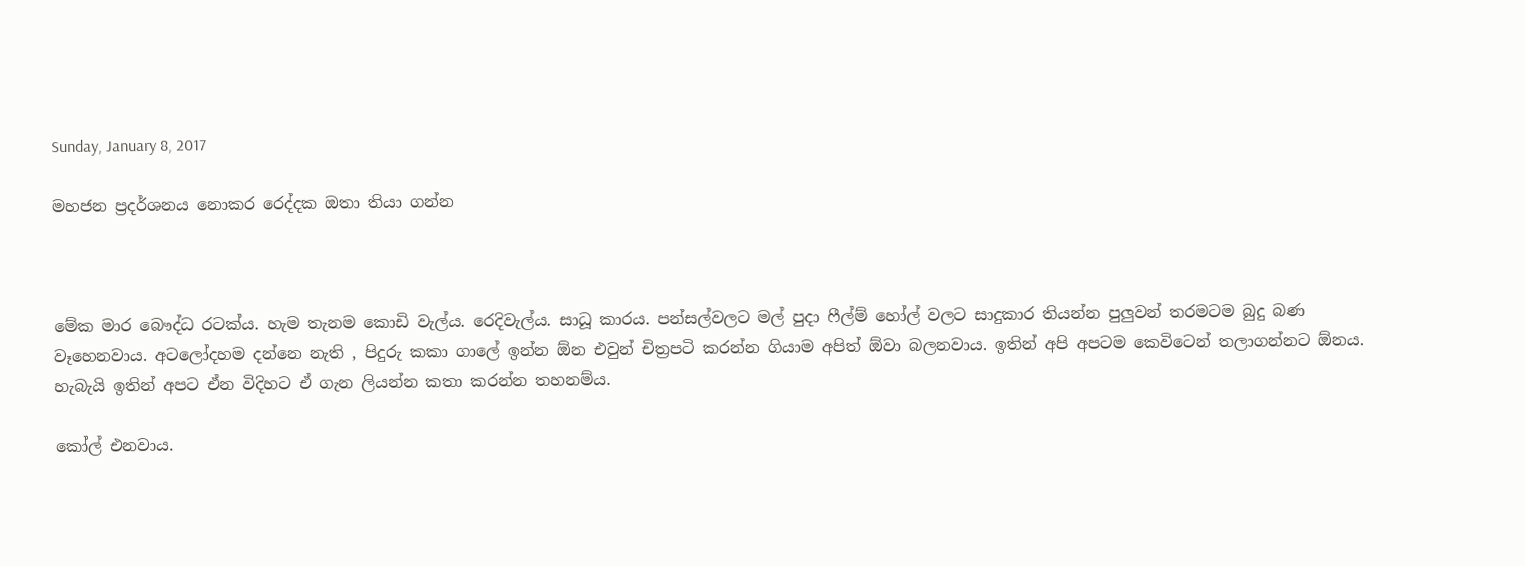Sunday, January 8, 2017

මහජන ප්‍රදර්ශනය නොකර රෙද්දක ඔතා තියා ගන්න



මේක මාර බෞද්ධ රටක්ය. හැම තැනම කොඩි වැල්ය. රෙදිවැල්ය. සාධූ කාරය. පන්සල්වලට මල් පුදා ෆීල්ම් හෝල් වලට සාදුකාර තියන්න පුලුවන් තරමටම බුදු බණ වෑහෙනවාය. අටලෝදහම දන්නෙ නැති , පිදුරු කකා ගාලේ ඉන්න ඕන එවුන් චිත්‍රපටි කරන්න ගියාම අපිත් ඕවා බලනවාය. ඉතින් අපි අපටම කෙවිටෙන් තලාගන්නට ඕනය. හැබැයි ඉතින් අපට ඒන විදිහට ඒ ගැන ලියන්න කතා කරන්න තහනම්ය.

කෝල් එනවාය.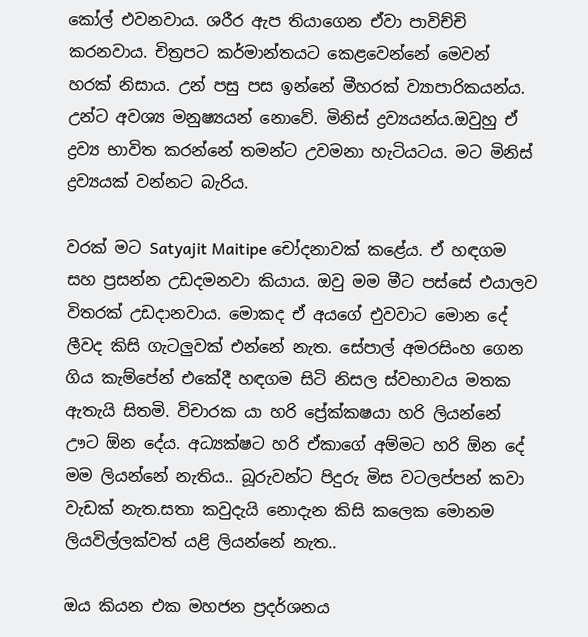කෝල් එවනවාය. ශරීර ඇප තියාගෙන ඒවා පාවිච්චි කරනවාය. චිත්‍රපට කර්මාන්තයට කෙළවෙන්නේ මෙවන් හරක් නිසාය. උන් පසු පස ඉන්නේ මීහරක් ව්‍යාපාරිකයන්ය. උන්ට අවශ්‍ය මනුෂ්‍යයන් නොවේ. මිනිස් ද්‍රව්‍යයන්ය.ඔවුහු ඒ ද්‍රව්‍ය භාවිත කරන්නේ තමන්ට උවමනා හැටියටය. මට මිනිස් ද්‍රව්‍යයක් වන්නට බැරිය.

වරක් මට Satyajit Maitipe චෝදනාවක් කළේය. ඒ හඳගම සහ ප්‍රසන්න උඩදමනවා කියාය. ඔවු මම මීට පස්සේ එයාලව විතරක් උඩදානවාය. මොකද ඒ අයගේ එුවවාට මොන දේ ලීවද කිසි ගැටලුවක් එන්නේ නැත. සේපාල් අමරසිංහ ගෙන ගිය කැම්පේන් එකේදී හඳගම සිටි නිසල ස්වභාවය මතක ඇතැයි සිතමි. විචාරක යා හරි ප්‍රේක්කෂයා හරි ලියන්නේ ඌට ඕන දේය. අධ්‍යක්ෂට හරි ඒකාගේ අම්මට හරි ඕන දේ මම ලියන්නේ නැතිය.. බූරුවන්ට පිදුරු මිස වටලප්පන් කවා වැඩක් නැත.සතා කවුදැයි නොදැන කිසි කලෙක මොනම ලියවිල්ලක්වත් යළි ලියන්නේ නැත..

ඔය කියන එක මහජන ප්‍රදර්ශනය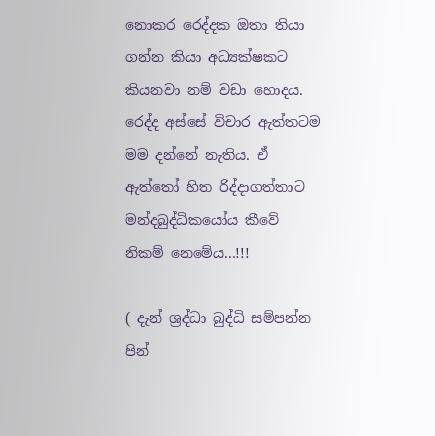නොකර රෙද්දක ඔතා තියා ගන්න කියා අධ්‍යක්ෂකට කියනවා නම් වඩා හොදය. රෙද්ද අස්සේ විචාර ඇත්තටම මම දන්නේ නැතිය. ඒ ඇත්තෝ හිත රිද්දාගත්තාට මන්දබුද්ධිකයෝය කීවේ නිකම් නෙමේය...!!!

( දැන් ශ්‍රද්ධා බුද්ධි සම්පන්න පින්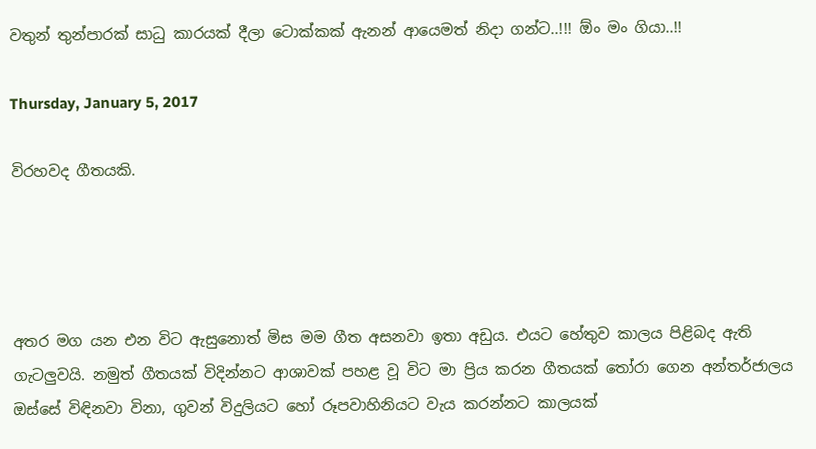වතුන් තුන්පාරක් සාධු කාරයක් දීලා ටොක්කක් ඇනන් ආයෙමත් නිදා ගන්ට..!!! ඕං මං ගියා..!!

Thursday, January 5, 2017

විරහවද ගීතයකි.




අතර මග යන එන විට ඇසුනොත් මිස මම ගීත අසනවා ඉතා අඩුය. එයට හේතුව කාලය පිළිබද ඇති ගැටලුවයි. නමුත් ගීතයක් විදින්නට ආශාවක් පහළ වූ විට මා ප්‍රිය කරන ගීතයක් තෝරා ගෙන අන්තර්ජාලය ඔස්සේ විඳිනවා විනා, ගුවන් විදුලියට හෝ රූපවාහිනියට වැය කරන්නට කාලයක්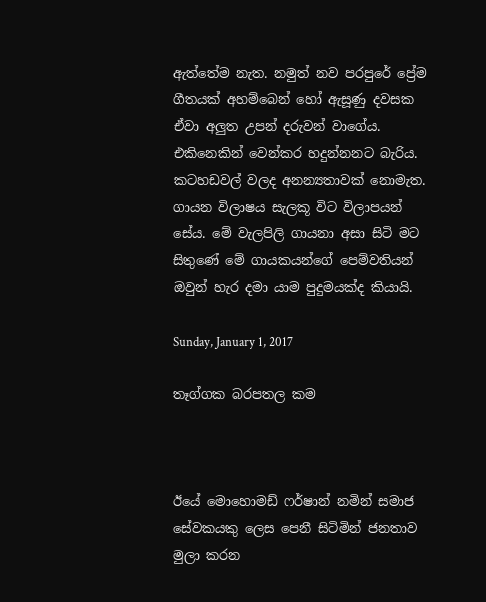ඇත්තේම නැත. නමුත් නව පරපුරේ ප්‍රේම ගීතයක් අහම්බෙන් හෝ ඇසූණු දවසක ඒවා අලුත උපන් දරුවන් වාගේය. එකිනෙකින් වෙන්කර හදුන්නනට බැරිය. කටහඩවල් වලද අනන්‍යතාවක් නොමැත. ගායන විලාෂය සැලකූ විට විලාපයන් සේය. මේ වැලපිලි ගායනා අසා සිටි මට සිතුණේ මේ ගායකයන්ගේ පෙම්වතියන් ඔවුන් හැර දමා යාම පුදුමයක්ද කියායි.

Sunday, January 1, 2017

තෑග්ගක බරපතල කම



ඊයේ මොහොමඩ් ෆර්ෂාන් නමින් සමාජ සේවකයකු ලෙස පෙනී සිටිමින් ජනතාව මුලා කරන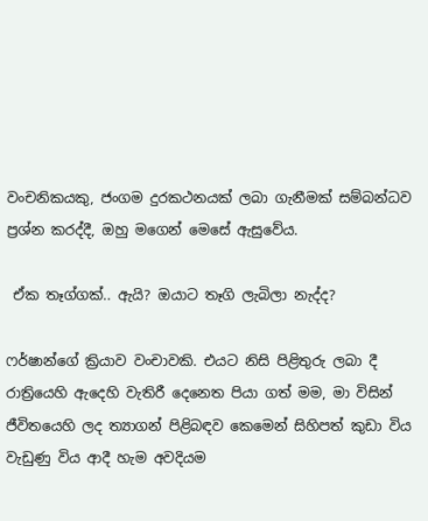වංචනිකයකු, ජංගම දුරකථනයක් ලබා ගැනීමක් සම්බන්ධව ප්‍රශ්න කරද්දී, ඔහු මගෙන් මෙසේ ඇසුවේය.

 ඒක තෑග්ගක්.. ඇයි? ඔයාට තෑගි ලැබිලා නැද්ද?

ෆර්ෂාන්ගේ ක්‍රියාව වංචාවකි. එයට නිසි පිළිතුරු ලබා දී රාත්‍රියෙහි ඇදෙහි වැතිරී දෙනෙත පියා ගත් මම, මා විසින් ජීවිතයෙහි ලද ත්‍යාගන් පිළිබඳව කෙමෙන් සිහිපත් කුඩා විය වැඩුණු විය ආදී හැම අවදියම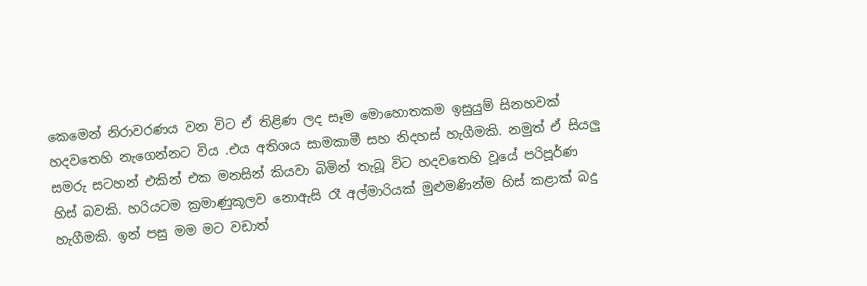කෙමෙන් නිරාවරණය වන විට ඒ තිළිණ ලද සෑම මොහොතකම ඉසුයුම් සිනහවක් හදවතෙහි නැගෙන්නට විය .එය අතිශය සාමකාමී සහ නිදහස් හැගීමකි. නමුත් ඒ සියලු සමරු සටහන් එකින් එක මනසින් කියවා බිමින් තැබූ විට හදවතෙහි වූයේ පරිපූර්ණ හිස් බවකි. හරියටම ක්‍රමාණුකූලව නොඇසි රෑ අල්මාරියක් මුළුමණින්ම හිස් කළාක් බදු හැගීමකි. ඉන් පසු මම මට වඩාත්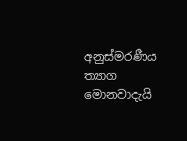අනුස්මරණීය ත්‍යාග මොනවාදැයි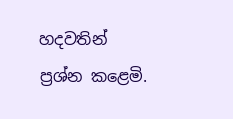හදවතින් ප්‍රශ්න කළෙමි.